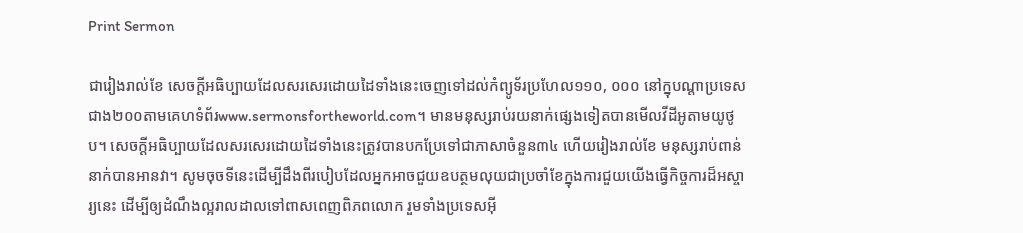Print Sermon

ជារៀងរាល់ខែ សេចក្ដីអធិប្បាយដែលសរសេរដោយដៃទាំងនេះចេញទៅដល់កំព្យូទ័រប្រហែល១១០, ០០០ នៅក្នុបណ្ដាប្រទេសជាង២០០តាមគេហទំព័រwww.sermonsfortheworld.com។ មានមនុស្សរាប់រយនាក់ផ្សេងទៀតបានមើលវីដីអូតាមយូថូប។ សេចក្ដីអធិប្បាយដែលសរសេរដោយដៃទាំងនេះត្រូវបានបកប្រែទៅជាភាសាចំនួន៣៤ ហើយរៀងរាល់ខែ មនុស្សរាប់ពាន់នាក់បានអានវា។ សូមចុចទីនេះដើម្បីដឹងពីរបៀបដែលអ្នកអាចជួយឧបត្ថមលុយជាប្រចាំខែក្នុងការជួយយើងធ្វើកិច្ចការដ៏អស្ចារ្យនេះ ដើម្បីឲ្យដំណឹងល្អរាលដាលទៅពាសពេញពិភពលោក រួមទាំងប្រទេសអ៊ី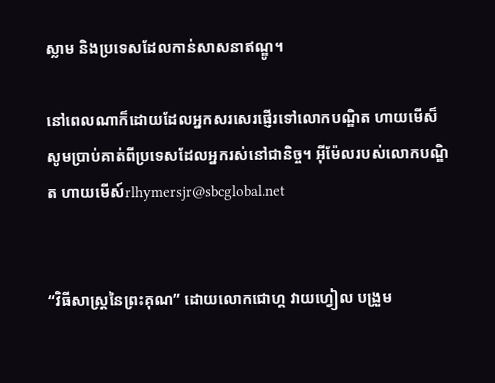ស្លាម និងប្រទេសដែលកាន់សាសនាឥណ្ឌូ។

នៅពេលណាក៏ដោយដែលអ្នកសរសេរផ្ញើរទៅលោកបណ្ឌិត ហាយមើស៏ សូមប្រាប់គាត់ពីប្រទេសដែលអ្នករស់នៅជានិច្ច។ អ៊ីម៉ែលរបស់លោកបណ្ឌិត ហាយមើស៍rlhymersjr@sbcglobal.net


“វិធីសាស្រ្ដនៃព្រះគុណ” ដោយលោកជោហ្គ វាយហ្វៀល បង្រួម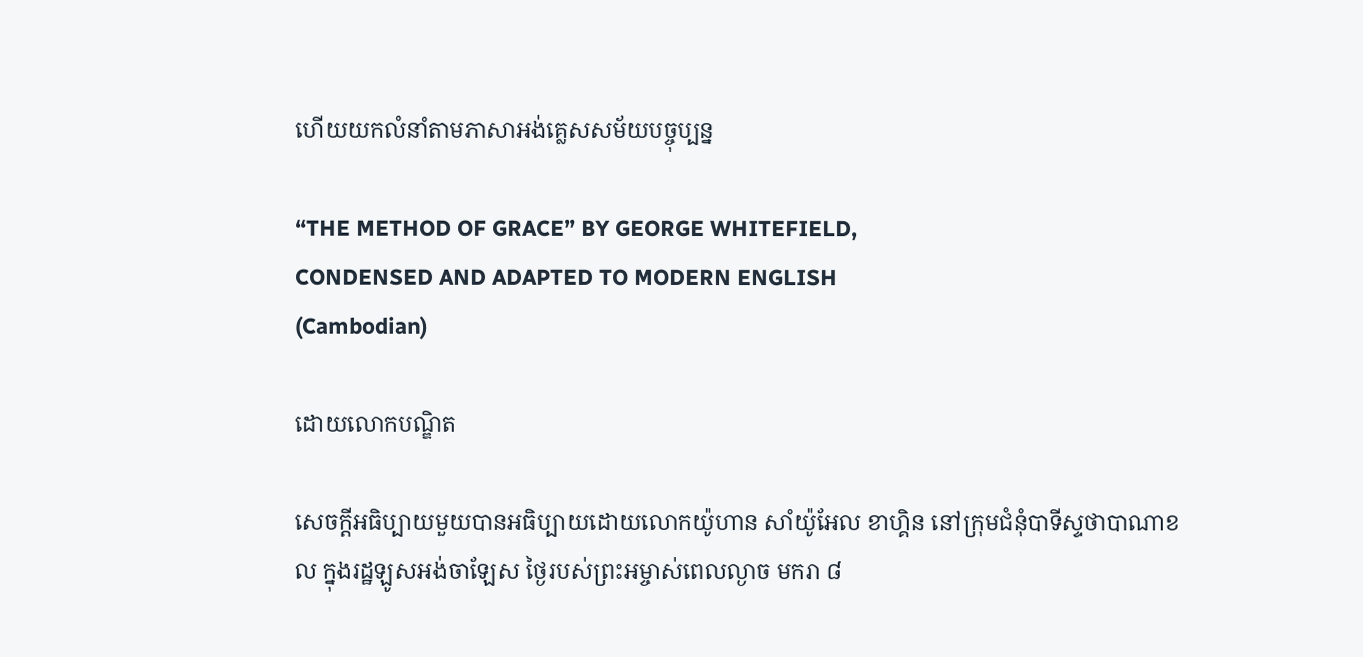ហើយយកលំនាំតាមភាសាអង់គ្លេសសម័យបច្ចុប្បន្ន

“THE METHOD OF GRACE” BY GEORGE WHITEFIELD,
CONDENSED AND ADAPTED TO MODERN ENGLISH
(Cambodian)

ដោយលោកបណ្ឌិត

សេចក្ដីអធិប្បាយមួយបានអធិប្បាយដោយលោកយ៉ូហាន សាំយ៉ូអែល ខាហ្គិន នៅក្រុមជំនុំបាទីស្ទថាបាណាខល ក្នុងរដ្ឋឡូសអង់ចាឡែស ថ្ងៃរបស់ព្រះអម្ចាស់ពេលល្ងាច មករា ៨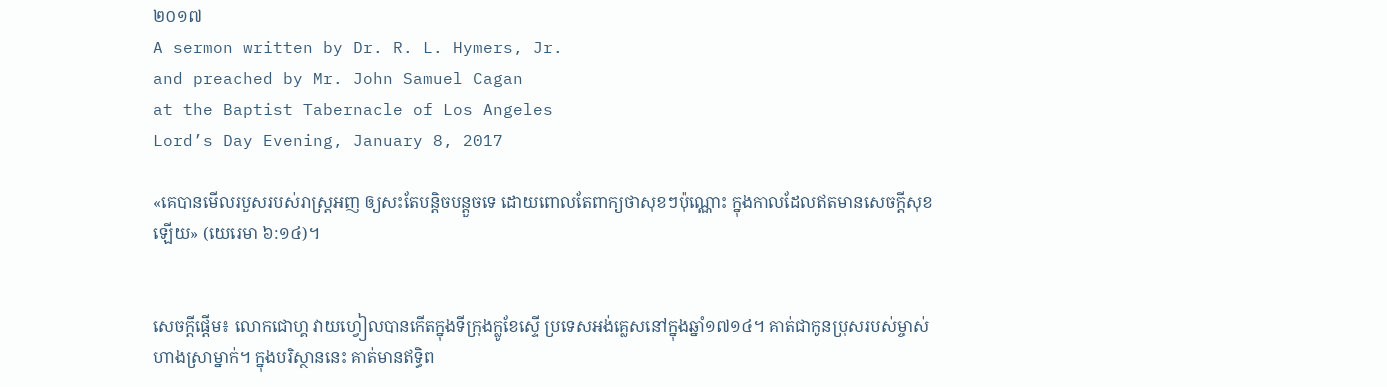២០១៧
A sermon written by Dr. R. L. Hymers, Jr.
and preached by Mr. John Samuel Cagan
at the Baptist Tabernacle of Los Angeles
Lord’s Day Evening, January 8, 2017

«គេបានមើលរបួសរបស់រាស្ត្រអញ ឲ្យសះតែបន្តិចបន្តួចទេ ដោយពោលតែពាក្យថាសុខៗប៉ុណ្ណោះ ក្នុងកាលដែលឥតមានសេចក្តីសុខឡើយ» (យេរេមា ៦:១៤)។


សេចក្ដីផ្ដើម៖ លោកជោហ្គ វាយហ្វៀលបានកើតក្នុងទីក្រុងក្លូខែស្ទើ ប្រទេសអង់គ្លេសនៅក្នុងឆ្នាំ១៧១៤។ គាត់ជាកូនប្រុសរបស់ម្ចាស់ហាងស្រាម្នាក់។ ក្នុងបរិស្ថាននេះ គាត់មានឥទ្ធិព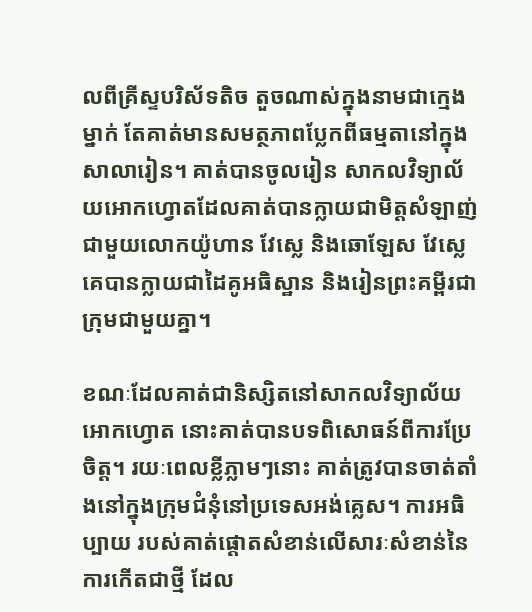លពីគ្រីស្ទបរិស័ទតិច តួចណាស់ក្នុងនាមជាក្មេងម្នាក់ តែគាត់មានសមត្ថភាពប្លែកពីធម្មតានៅក្នុងសាលារៀន។ គាត់បានចូលរៀន សាកលវិទ្យាល័យអោកហ្វោតដែលគាត់បានក្លាយជាមិត្ដសំឡាញ់ជាមួយលោកយ៉ូហាន វែស្លេ និងឆោឡែស វែស្លេ គេបានក្លាយជាដៃគូអធិស្ឋាន និងរៀនព្រះគម្ពីរជាក្រុមជាមួយគ្នា។

ខណៈដែលគាត់ជានិស្សិតនៅសាកលវិទ្យាល័យអោកហ្វោត នោះគាត់បានបទពិសោធន៍ពីការប្រែ ចិត្ដ។ រយៈពេលខ្លីភ្លាមៗនោះ គាត់ត្រូវបានចាត់តាំងនៅក្នុងក្រុមជំនុំនៅប្រទេសអង់គ្លេស។ ការអធិប្បាយ របស់គាត់ផ្ដោតសំខាន់លើសារៈសំខាន់នៃការកើតជាថ្មី ដែល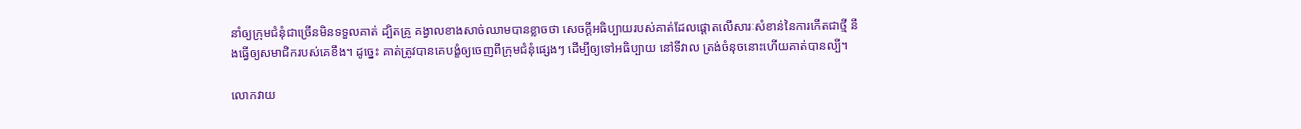នាំឲ្យក្រុមជំនុំជាច្រើនមិនទទួលគាត់ ដ្បិតគ្រូ គង្វាលខាងសាច់ឈាមបានខ្លាចថា សេចក្ដីអធិប្បាយរបស់គាត់ដែលផ្ដោតលើសារៈសំខាន់នៃការកើតជាថ្មី នឹងធ្វើឲ្យសមាជិករបស់គេខឹង។ ដូច្នេះ គាត់ត្រូវបានគេបង្ខំឲ្យចេញពីក្រុមជំនុំផ្សេងៗ ដើម្បីឲ្យទៅអធិប្បាយ នៅទីវាល ត្រង់ចំនុចនោះហើយគាត់បានល្បី។

លោកវាយ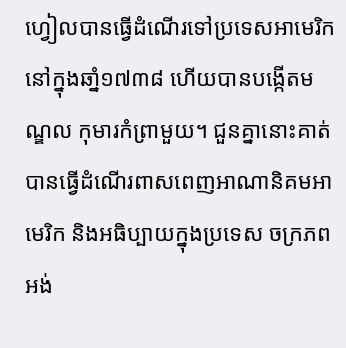ហ្វៀលបានធ្វើដំណើរទៅប្រទេសអាមេរិកនៅក្នុងឆាំ្ន១៧៣៨ ហើយបានបង្កើតមណ្ឌល កុមារកំព្រាមួយ។ ជួនគ្នានោះគាត់បានធ្វើដំណើរពាសពេញអាណានិគមអាមេរិក និងអធិប្បាយក្នុងប្រទេស ចក្រភពអង់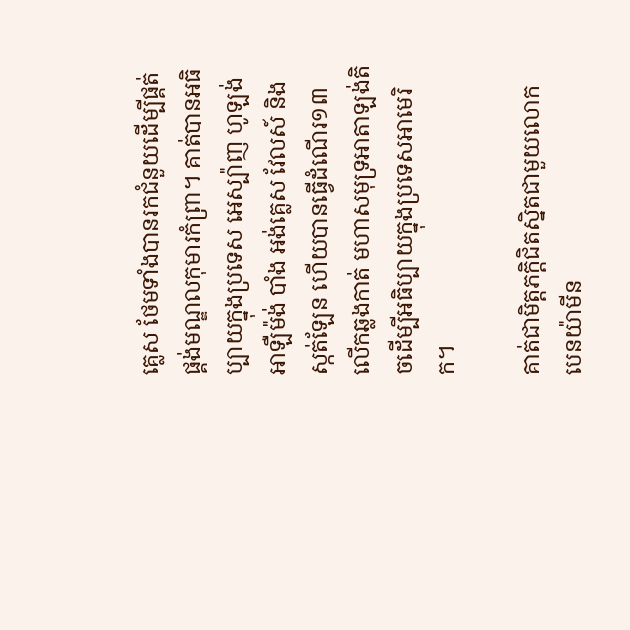គ្លេស ថែមទាំងបានរកជំនួយដើម្បីផ្គត់ផ្គង់មណ្ឌលកុមារកំព្រា។ គាត់បានអធិប្បាយក្នុងប្រទេស អេស្ប៉ាញ ហូឡង់ អាឡឺម៉ង់ បាំង អង់គ្លេស វែលស៍ និងស្កត់ឡែន ហើយបានធ្វើដំណើរ១៣លើកឆ្លងកាត់ មហាសមុទ្រអាតាឡង់តិចដើម្បីអធិប្បាយក្នុងប្រទេសអាមេរិក។

គាត់ជាមិត្ដភក្ដិជិតស្និតជាមួយលោកបេនយ៉ាមីន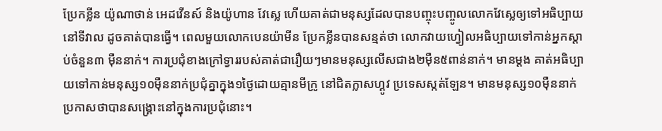ប្រែកខ្លីន យ៉ូណាថាន់ អេដវើនស៍ និងយ៉ូហាន វែស្លេ ហើយគាត់ជាមនុស្សដែលបានបញ្ចុះបញ្ចូលលោកវែស្លេឲ្យទៅអធិប្បាយនៅទីវាល ដូចគាត់បានធ្វើ។ ពេលមួយលោកបេនយ៉ាមីន ប្រែកខ្លីនបានសន្មត់ថា លោកវាយហ្វៀលអធិប្បាយទៅកាន់អ្នកស្ដាប់ចំនួន៣ ម៉ឺននាក់។ ការប្រជុំខាងក្រៅទ្វាររបស់គាត់ជារឿយៗមានមនុស្សលើសជាង២ម៉ឺន៥ពាន់នាក់។ មានម្ដង គាត់អធិប្បាយទៅកាន់មនុស្ស១០ម៉ឺននាក់ប្រជុំគ្នាក្នុង១ថ្ងៃដោយគ្មានមីក្រូ នៅជិតក្លាសហ្គូវ ប្រទេសស្កត់ឡែន។ មានមនុស្ស១០ម៉ឺននាក់ប្រកាសថាបានសង្រ្គោះនៅក្នុងការប្រជុំនោះ។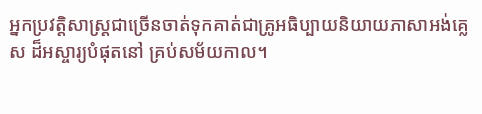អ្នកប្រវត្ដិសាស្រ្ដជាច្រើនចាត់ទុកគាត់ជាគ្រូអធិប្បាយនិយាយភាសាអង់គ្លេស ដ៏អស្ចារ្យបំផុតនៅ គ្រប់សម័យកាល។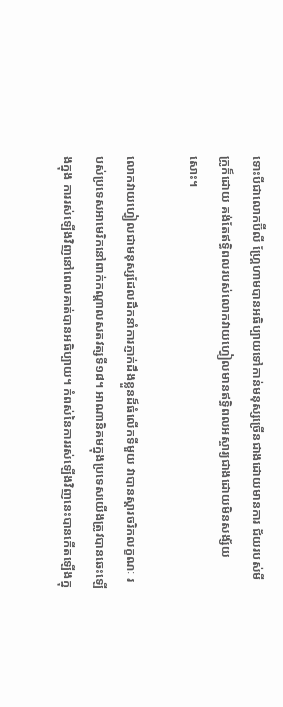ទោះបីជាលោកប៊ីលី ហ្គ្រែហាមបានអធិប្បាយទៅកាន់មនុស្សច្រើនជាងដោយមានការ ជ័យរបស់មីក្រូក៏ដោយ គង់តែឥទ្ធិពលរបស់លោកវាយហ្វៀលមានឥទ្ធិពលអស្ចារ្យជាងដោយមិនសង្ស័យ សោះ។

លោកវាយហ្វៀលជាមនុស្សដែលដឹកនាំការភ្ញាក់ដឹងខ្លួនដ៏ធំលើកទីមួយ វាបានស្ដារចរិកលក្ខណៈ របស់ប្រទេសអាមេរិកនៅពាក់កណ្ដាលសតវត្សទី១៨។ អាណានិគមក្នុងប្រទេសយើងត្រូវបានឆេះឡើងក្នុង ការរស់ឡើងវិញនៅពេលគាត់បានអធិប្បាយ។ កំពស់នៃការរស់ឡើងវិញនេះបានកើតឡើងក្នុ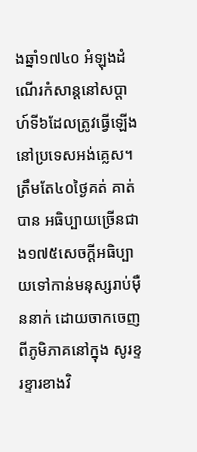ងឆ្នាំ១៧៤០ អំឡុងដំណើរកំសាន្ដនៅសប្ដាហ៍ទី៦ដែលត្រូវធ្វើឡើងនៅប្រទេសអង់គ្លេស។ ត្រឹមតែ៤០ថ្ងៃគត់ គាត់បាន អធិប្បាយច្រើនជាង១៧៥សេចក្ដីអធិប្បាយទៅកាន់មនុស្សរាប់ម៉ឺននាក់ ដោយចាកចេញពីភូមិភាគនៅក្នុង សូរខ្ទរខ្ទារខាងវិ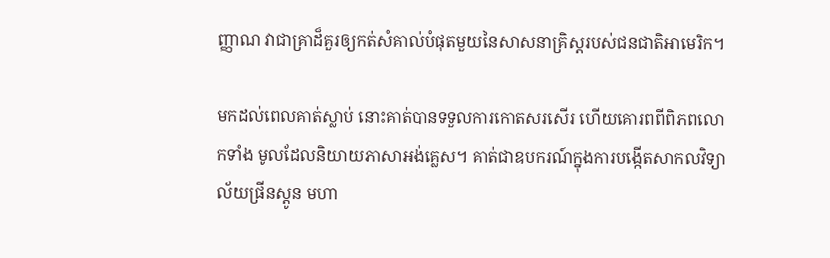ញ្ញាណ វាជាគ្រាដ៏គួរឲ្យកត់សំគាល់បំផុតមួយនៃសាសនាគ្រិស្ដរបស់ជនជាតិអាមេរិក។

មកដល់ពេលគាត់ស្លាប់ នោះគាត់បានទទួលការកោតសរសើរ ហើយគោរពពីពិភពលោកទាំង មូលដែលនិយាយភាសាអង់គ្លេស។ គាត់ជាឧបករណ៍ក្នុងការបង្កើតសាកលវិទ្យាល័យផ្រីនស្ដូន មហា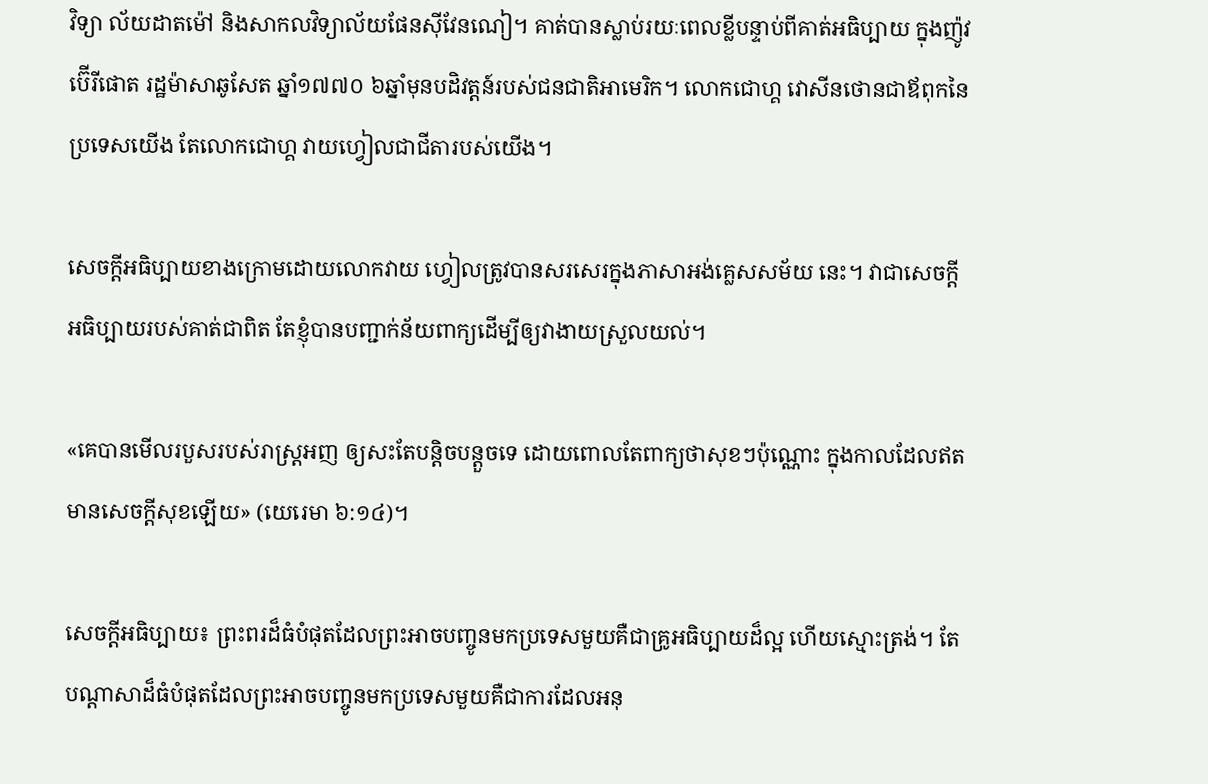វិទ្យា ល័យដាតម៉ៅ និងសាកលវិទ្យាល័យផែនស៊ីវែនណៀ។ គាត់បានស្លាប់រយៈពេលខ្លីបន្ទាប់ពីគាត់អធិប្បាយ ក្នុងញ៉ូវប៊ើរីផោត រដ្ឋម៉ាសាឆូសែត ឆ្នាំ១៧៧០ ៦ឆ្នាំមុនបដិវត្ដន៍របស់ជនជាតិអាមេរិក។ លោកជោហ្គ វោសីនថោនជាឪពុកនៃប្រទេសយើង តែលោកជោហ្គ វាយហ្វៀលជាជីតារបស់យើង។

សេចក្ដីអធិប្បាយខាងក្រោមដោយលោកវាយ ហ្វៀលត្រូវបានសរសេរក្នុងភាសាអង់គ្លេសសម័យ នេះ។ វាជាសេចក្ដីអធិប្បាយរបស់គាត់ជាពិត តែខ្ញុំបានបញ្ជាក់ន័យពាក្យដើម្បីឲ្យវាងាយស្រួលយល់។

«គេបានមើលរបួសរបស់រាស្ត្រអញ ឲ្យសះតែបន្តិចបន្តួចទេ ដោយពោលតែពាក្យថាសុខៗប៉ុណ្ណោះ ក្នុងកាលដែលឥតមានសេចក្តីសុខឡើយ» (យេរេមា ៦:១៤)។

សេចក្ដីអធិប្បាយ៖ ព្រះពរដ៏ធំបំផុតដែលព្រះអាចបញ្ចូនមកប្រទេសមួយគឺជាគ្រូអធិប្បាយដ៏ល្អ ហើយស្មោះត្រង់។ តែបណ្ដាសាដ៏ធំបំផុតដែលព្រះអាចបញ្ចូនមកប្រទេសមួយគឺជាការដែលអនុ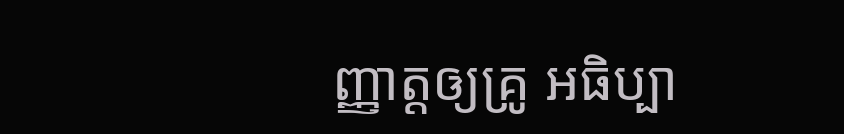ញ្ញាត្ដឲ្យគ្រូ អធិប្បា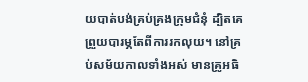យបាត់បង់គ្រប់គ្រងក្រុមជំនុំ ដ្បិតគេព្រួយបារម្ភតែពីការរកលុយ។ នៅគ្រប់សម័យកាលទាំងអស់ មានគ្រូអធិ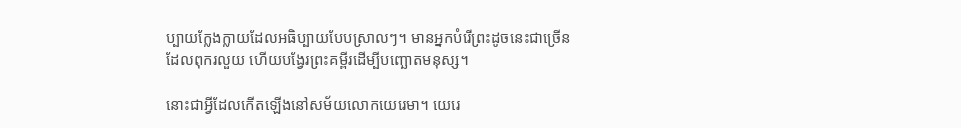ប្បាយក្លែងក្លាយដែលអធិប្បាយបែបស្រាលៗ។ មានអ្នកបំរើព្រះដូចនេះជាច្រើនដែលពុករលួយ ហើយបង្វែរព្រះគម្ពីរដើម្បីបញ្ឆោតមនុស្ស។

នោះជាអ្វីដែលកើតឡើងនៅសម័យលោកយេរេមា។ យេរេ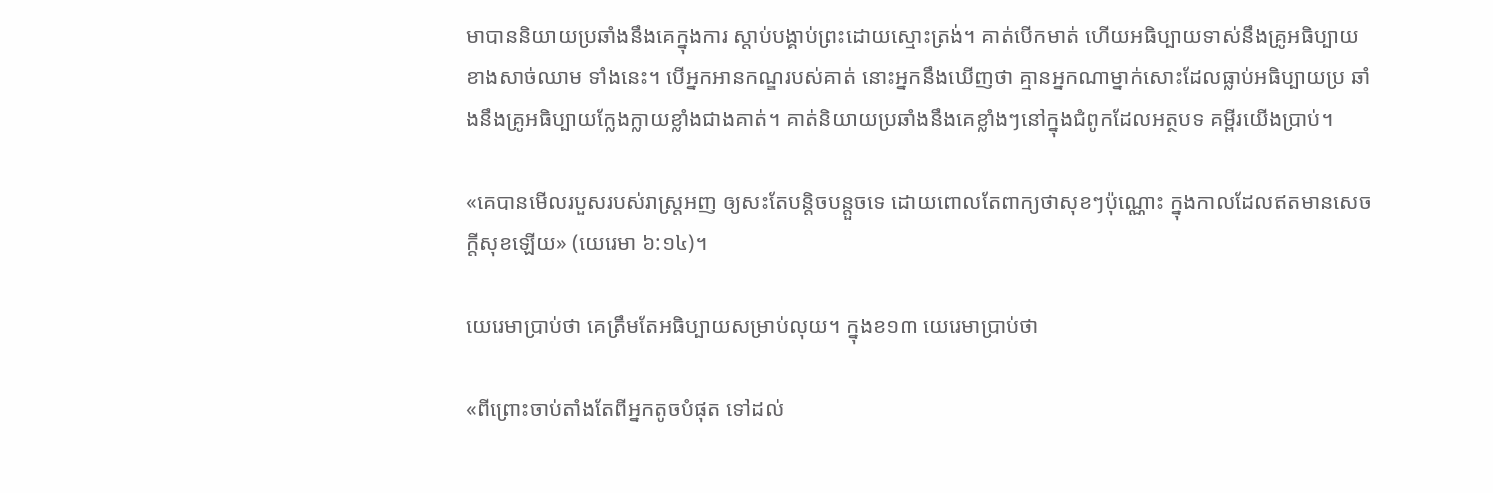មាបាននិយាយប្រឆាំងនឹងគេក្នុងការ ស្ដាប់បង្គាប់ព្រះដោយស្មោះត្រង់។ គាត់បើកមាត់ ហើយអធិប្បាយទាស់នឹងគ្រូអធិប្បាយខាងសាច់ឈាម ទាំងនេះ។ បើអ្នកអានកណ្ឌរបស់គាត់ នោះអ្នកនឹងឃើញថា គ្មានអ្នកណាម្នាក់សោះដែលធ្លាប់អធិប្បាយប្រ ឆាំងនឹងគ្រូអធិប្បាយក្លែងក្លាយខ្លាំងជាងគាត់។ គាត់និយាយប្រឆាំងនឹងគេខ្លាំងៗនៅក្នុងជំពូកដែលអត្ថបទ គម្ពីរយើងប្រាប់។

«គេបានមើលរបួសរបស់រាស្ត្រអញ ឲ្យសះតែបន្តិចបន្តួចទេ ដោយពោលតែពាក្យថាសុខៗប៉ុណ្ណោះ ក្នុងកាលដែលឥតមានសេចក្តីសុខឡើយ» (យេរេមា ៦:១៤)។

យេរេមាប្រាប់ថា គេត្រឹមតែអធិប្បាយសម្រាប់លុយ។ ក្នុងខ១៣ យេរេមាប្រាប់ថា

«ពីព្រោះចាប់តាំងតែពីអ្នកតូចបំផុត ទៅដល់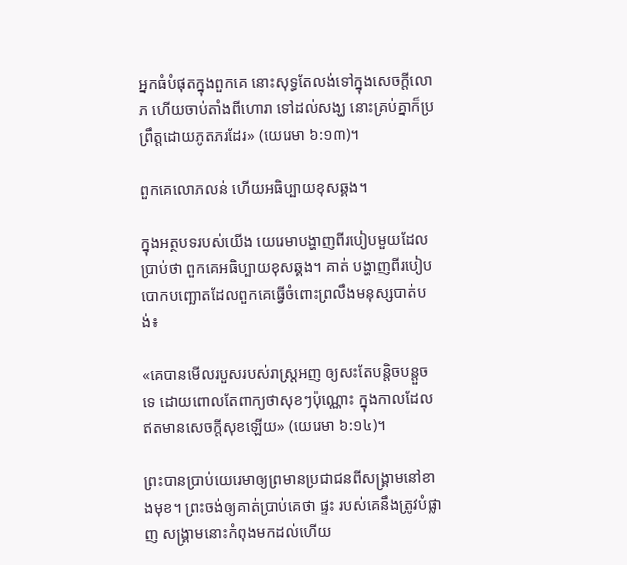អ្នកធំបំផុតក្នុងពួកគេ នោះសុទ្ធតែលង់ទៅក្នុងសេចក្តីលោភ ហើយចាប់តាំងពីហោរា ទៅដល់សង្ឃ នោះគ្រប់គ្នាក៏ប្រព្រឹត្តដោយភូតភរដែរ» (យេរេមា ៦:១៣)។

ពួកគេលោភលន់ ហើយអធិប្បាយខុសឆ្គង។

ក្នុងអត្ថបទរបស់យើង យេរេមាបង្ហាញពីរបៀបមួយដែលប្រាប់ថា ពួកគេអធិប្បាយខុសឆ្គង។ គាត់ បង្ហាញពីរបៀបបោកបញ្ឆោតដែលពួកគេធ្វើចំពោះព្រលឹងមនុស្សបាត់បង់៖

«គេបានមើលរបួសរបស់រាស្ត្រអញ ឲ្យសះតែបន្តិចបន្តួចទេ ដោយពោលតែពាក្យថាសុខៗប៉ុណ្ណោះ ក្នុងកាលដែលឥតមានសេចក្តីសុខឡើយ» (យេរេមា ៦:១៤)។

ព្រះបានប្រាប់យេរេមាឲ្យព្រមានប្រជាជនពីសង្រ្គាមនៅខាងមុខ។ ព្រះចង់ឲ្យគាត់ប្រាប់គេថា ផ្ទះ របស់គេនឹងត្រូវបំផ្លាញ សង្រ្គាមនោះកំពុងមកដល់ហើយ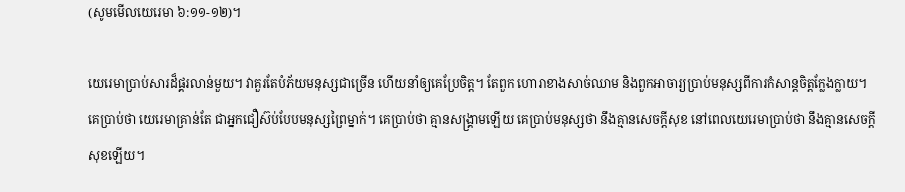(សូមមើលយេរេមា ៦:១១-១២)។

យេរេមាប្រាប់សារដ៏ផ្គរលាន់មួយ។ វាគួរតែបំភ័យមនុស្សជាច្រើន ហើយនាំឲ្យគេប្រែចិត្ដ។ តែពួក ហោរាខាងសាច់ឈាម និងពួកអាចារ្យប្រាប់មនុស្សពីការកំសាន្ដចិត្ដក្លែងក្លាយ។ គេប្រាប់ថា យេរេមាគ្រាន់តែ ជាអ្នកជឿស៊ប់បែបមនុស្សព្រៃម្នាក់។ គេប្រាប់ថា គ្មានសង្រ្គាមឡើយ គេប្រាប់មនុស្សថា នឹងគ្មានសេចក្ដីសុខ នៅពេលយេរេមាប្រាប់ថា នឹងគ្មានសេចក្ដីសុខឡើយ។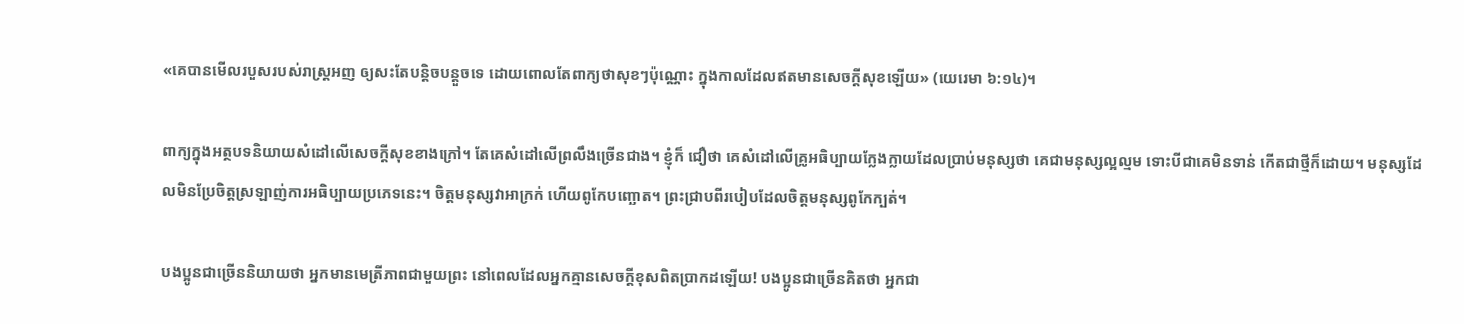«គេបានមើលរបួសរបស់រាស្ត្រអញ ឲ្យសះតែបន្តិចបន្តួចទេ ដោយពោលតែពាក្យថាសុខៗប៉ុណ្ណោះ ក្នុងកាលដែលឥតមានសេចក្តីសុខឡើយ» (យេរេមា ៦:១៤)។

ពាក្យក្នុងអត្ថបទនិយាយសំដៅលើសេចក្ដីសុខខាងក្រៅ។ តែគេសំដៅលើព្រលឹងច្រើនជាង។ ខ្ញុំក៏ ជឿថា គេសំដៅលើគ្រូអធិប្បាយក្លែងក្លាយដែលប្រាប់មនុស្សថា គេជាមនុស្សល្អល្មម ទោះបីជាគេមិនទាន់ កើតជាថ្មីក៏ដោយ។ មនុស្សដែលមិនប្រែចិត្ដស្រឡាញ់ការអធិប្បាយប្រភេទនេះ។ ចិត្ដមនុស្សវាអាក្រក់ ហើយពូកែបញ្ឆោត។ ព្រះជ្រាបពីរបៀបដែលចិត្ដមនុស្សពូកែក្បត់។

បងប្អូនជាច្រើននិយាយថា អ្នកមានមេត្រីភាពជាមួយព្រះ នៅពេលដែលអ្នកគ្មានសេចក្ដីខុសពិតប្រាកដឡើយ! បងប្អូនជាច្រើនគិតថា អ្នកជា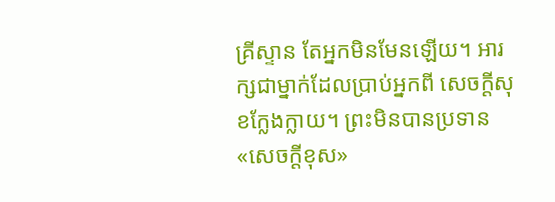គ្រីស្ទាន តែអ្នកមិនមែនឡើយ។ អារក្សជាម្នាក់ដែលប្រាប់អ្នកពី សេចក្ដីសុខក្លែងក្លាយ។ ព្រះមិនបានប្រទាន«សេចក្ដីខុស»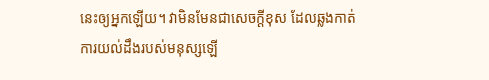នេះឲ្យអ្នកឡើយ។ វាមិនមែនជាសេចក្ដីខុស ដែលឆ្លងកាត់ការយល់ដឹងរបស់មនុស្សឡើ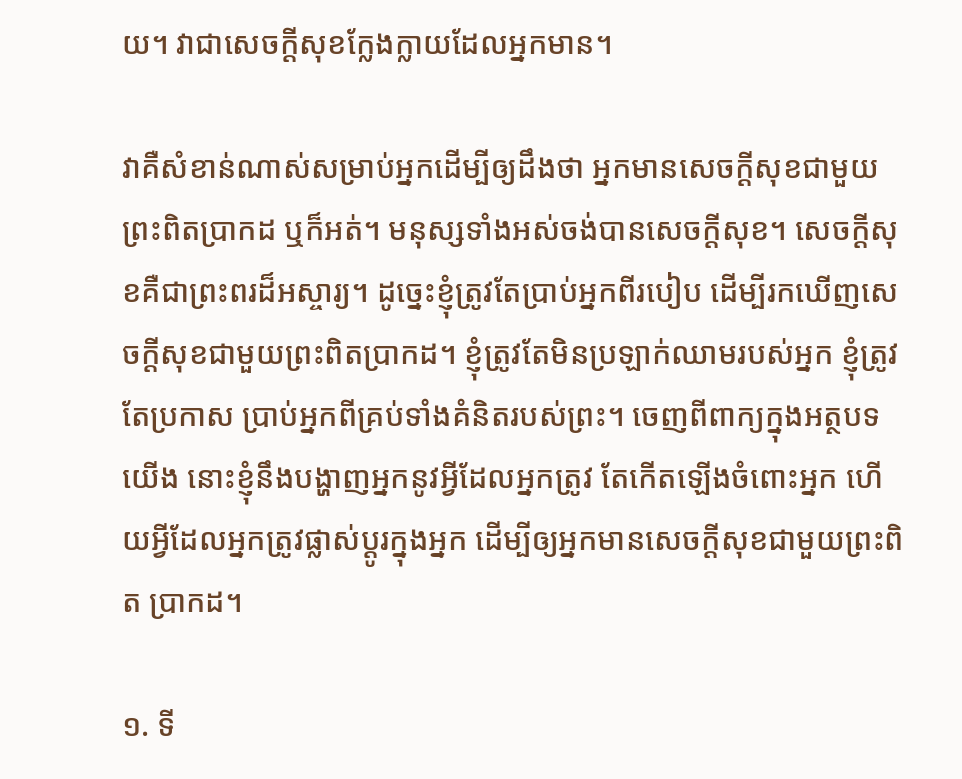យ។ វាជាសេចក្ដីសុខក្លែងក្លាយដែលអ្នកមាន។

វាគឺសំខាន់ណាស់សម្រាប់អ្នកដើម្បីឲ្យដឹងថា អ្នកមានសេចក្ដីសុខជាមួយព្រះពិតប្រាកដ ឬក៏អត់។ មនុស្សទាំងអស់ចង់បានសេចក្ដីសុខ។ សេចក្ដីសុខគឺជាព្រះពរដ៏អស្ចារ្យ។ ដូច្នេះខ្ញុំត្រូវតែប្រាប់អ្នកពីរបៀប ដើម្បីរកឃើញសេចក្ដីសុខជាមួយព្រះពិតប្រាកដ។ ខ្ញុំត្រូវតែមិនប្រឡាក់ឈាមរបស់អ្នក ខ្ញុំត្រូវតែប្រកាស ប្រាប់អ្នកពីគ្រប់ទាំងគំនិតរបស់ព្រះ។ ចេញពីពាក្យក្នុងអត្ថបទយើង នោះខ្ញុំនឹងបង្ហាញអ្នកនូវអ្វីដែលអ្នកត្រូវ តែកើតឡើងចំពោះអ្នក ហើយអ្វីដែលអ្នកត្រូវផ្លាស់ប្ដូរក្នុងអ្នក ដើម្បីឲ្យអ្នកមានសេចក្ដីសុខជាមួយព្រះពិត ប្រាកដ។

១. ទី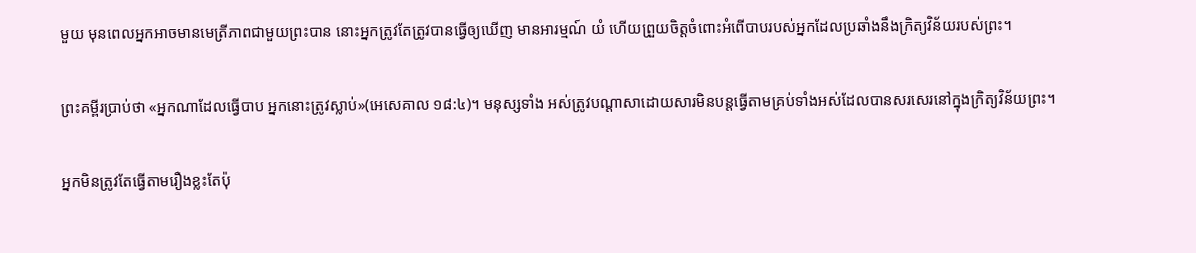មួយ មុនពេលអ្នកអាចមានមេត្រីភាពជាមួយព្រះបាន នោះអ្នកត្រូវតែត្រូវបានធ្វើឲ្យឃើញ មានអារម្មណ៍ យំ ហើយព្រួយចិត្ដចំពោះអំពើបាបរបស់អ្នកដែលប្រឆាំងនឹងក្រិត្យវិន័យរបស់ព្រះ។

ព្រះគម្ពីរប្រាប់ថា «អ្នកណាដែលធ្វើបាប អ្នកនោះត្រូវស្លាប់»(អេសេគាល ១៨:៤)។ មនុស្សទាំង អស់ត្រូវបណ្ដាសាដោយសារមិនបន្ដធ្វើតាមគ្រប់ទាំងអស់ដែលបានសរសេរនៅក្នុងក្រិត្យវិន័យព្រះ។

អ្នកមិនត្រូវតែធ្វើតាមរឿងខ្លះតែប៉ុ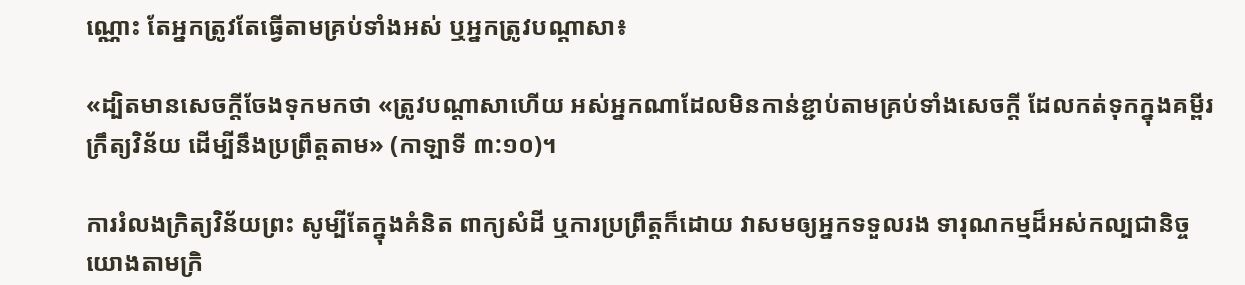ណ្ណោះ តែអ្នកត្រូវតែធ្វើតាមគ្រប់ទាំងអស់ ឬអ្នកត្រូវបណ្ដាសា៖

«ដ្បិតមានសេចក្តីចែងទុកមកថា «ត្រូវបណ្តាសាហើយ អស់អ្នកណាដែលមិនកាន់ខ្ជាប់តាមគ្រប់ទាំងសេចក្តី ដែលកត់ទុកក្នុងគម្ពីរក្រឹត្យវិន័យ ដើម្បីនឹងប្រព្រឹត្តតាម» (កាឡាទី ៣:១០)។

ការរំលងក្រិត្យវិន័យព្រះ សូម្បីតែក្នុងគំនិត ពាក្យសំដី ឬការប្រព្រឹត្ដក៏ដោយ វាសមឲ្យអ្នកទទួលរង ទារុណកម្មដ៏អស់កល្បជានិច្ច យោងតាមក្រិ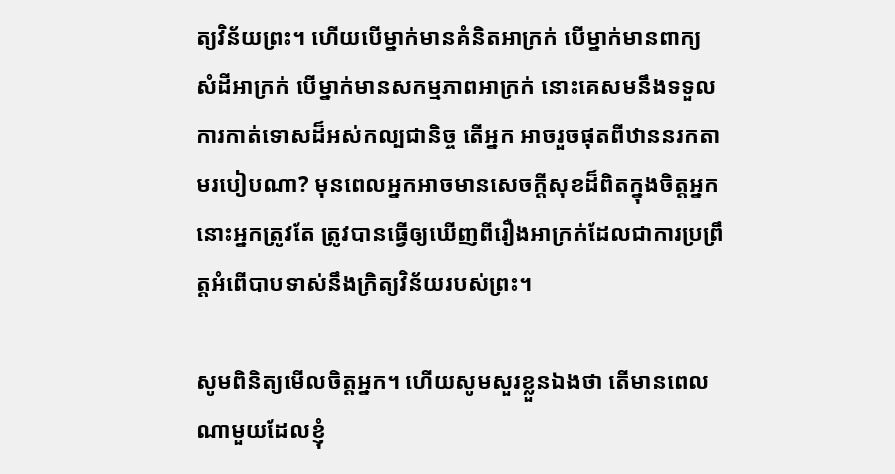ត្យវិន័យព្រះ។ ហើយបើម្នាក់មានគំនិតអាក្រក់ បើម្នាក់មានពាក្យ សំដីអាក្រក់ បើម្នាក់មានសកម្មភាពអាក្រក់ នោះគេសមនឹងទទួលការកាត់ទោសដ៏អស់កល្បជានិច្ច តើអ្នក អាចរួចផុតពីឋាននរកតាមរបៀបណា? មុនពេលអ្នកអាចមានសេចក្ដីសុខដ៏ពិតក្នុងចិត្ដអ្នក នោះអ្នកត្រូវតែ ត្រូវបានធ្វើឲ្យឃើញពីរឿងអាក្រក់ដែលជាការប្រព្រឹត្ដអំពើបាបទាស់នឹងក្រិត្យវិន័យរបស់ព្រះ។

សូមពិនិត្យមើលចិត្ដអ្នក។ ហើយសូមសួរខ្លួនឯងថា តើមានពេលណាមួយដែលខ្ញុំ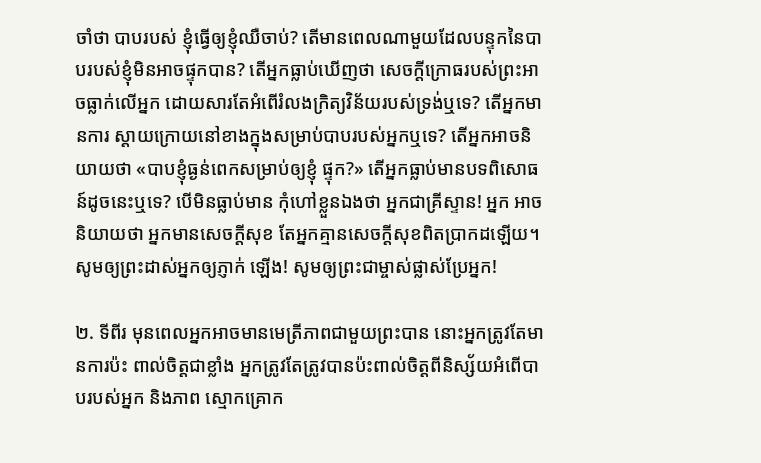ចាំថា បាបរបស់ ខ្ញុំធ្វើឲ្យខ្ញុំឈឺចាប់? តើមានពេលណាមួយដែលបន្ទុកនៃបាបរបស់ខ្ញុំមិនអាចផ្ទុកបាន? តើអ្នកធ្លាប់ឃើញថា សេចក្ដីក្រោធរបស់ព្រះអាចធ្លាក់លើអ្នក ដោយសារតែអំពើរំលងក្រិត្យវិន័យរបស់ទ្រង់ឬទេ? តើអ្នកមានការ ស្ដាយក្រោយនៅខាងក្នុងសម្រាប់បាបរបស់អ្នកឬទេ? តើអ្នកអាចនិយាយថា «បាបខ្ញុំធ្ងន់ពេកសម្រាប់ឲ្យខ្ញុំ ផ្ទុក?» តើអ្នកធ្លាប់មានបទពិសោធន៍ដូចនេះឬទេ? បើមិនធ្លាប់មាន កុំហៅខ្លួនឯងថា អ្នកជាគ្រីស្ទាន! អ្នក អាចនិយាយថា អ្នកមានសេចក្ដីសុខ តែអ្នកគ្មានសេចក្ដីសុខពិតប្រាកដឡើយ។ សូមឲ្យព្រះដាស់អ្នកឲ្យភ្ញាក់ ឡើង! សូមឲ្យព្រះជាម្ចាស់ផ្លាស់ប្រែអ្នក!

២. ទីពីរ មុនពេលអ្នកអាចមានមេត្រីភាពជាមួយព្រះបាន នោះអ្នកត្រូវតែមានការប៉ះ ពាល់ចិត្ដជាខ្លាំង អ្នកត្រូវតែត្រូវបានប៉ះពាល់ចិត្ដពីនិស្ស័យអំពើបាបរបស់អ្នក និងភាព ស្មោកគ្រោក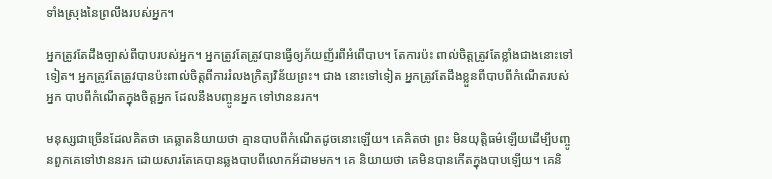ទាំងស្រុងនៃព្រលឹងរបស់អ្នក។

អ្នកត្រូវតែដឹងច្បាស់ពីបាបរបស់អ្នក។ អ្នកត្រូវតែត្រូវបានធ្វើឲ្យភ័យញ័រពីអំពើបាប។ តែការប៉ះ ពាល់ចិត្ដត្រូវតែខ្លាំងជាងនោះទៅទៀត។ អ្នកត្រូវតែត្រូវបានប៉ះពាល់ចិត្ដពីការរំលងក្រិត្យវិន័យព្រះ។ ជាង នោះទៅទៀត អ្នកត្រូវតែដឹងខ្លួនពីបាបពីកំណើតរបស់អ្នក បាបពីកំណើតក្នុងចិត្ដអ្នក ដែលនឹងបញ្ចូនអ្នក ទៅឋាននរក។

មនុស្សជាច្រើនដែលគិតថា គេឆ្លាតនិយាយថា គ្មានបាបពីកំណើតដូចនោះឡើយ។ គេគិតថា ព្រះ មិនយុត្ដិធម៌ឡើយដើម្បីបញ្ចូនពួកគេទៅឋាននរក ដោយសារតែគេបានឆ្លងបាបពីលោកអ័ដាមមក។ គេ និយាយថា គេមិនបានកើតក្នុងបាបឡើយ។ គេនិ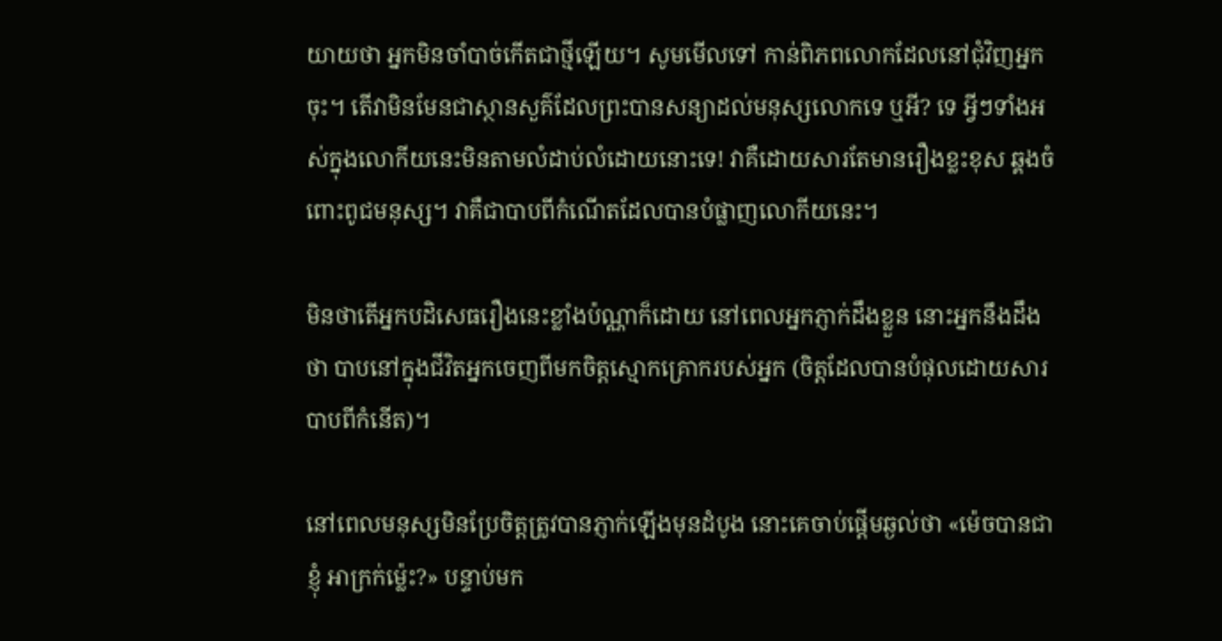យាយថា អ្នកមិនចាំបាច់កើតជាថ្មីឡើយ។ សូមមើលទៅ កាន់ពិភពលោកដែលនៅជុំវិញអ្នកចុះ។ តើវាមិនមែនជាស្ថានសួគ៌ដែលព្រះបានសន្យាដល់មនុស្សលោកទេ ឬអី? ទេ អ្វីៗទាំងអស់ក្នុងលោកីយនេះមិនតាមលំដាប់លំដោយនោះទេ! វាគឺដោយសារតែមានរឿងខ្លះខុស ឆ្គងចំពោះពូជមនុស្ស។ វាគឺជាបាបពីកំណើតដែលបានបំផ្លាញលោកីយនេះ។

មិនថាតើអ្នកបដិសេធរឿងនេះខ្លាំងប៉ណ្ណាក៏ដោយ នៅពេលអ្នកភ្ញាក់ដឹងខ្លួន នោះអ្នកនឹងដឹងថា បាបនៅក្នុងជីវិតអ្នកចេញពីមកចិត្ដស្មោកគ្រោករបស់អ្នក (ចិត្ដដែលបានបំផុលដោយសារបាបពីកំនើត)។

នៅពេលមនុស្សមិនប្រែចិត្ដត្រូវបានភ្ញាក់ឡើងមុនដំបូង នោះគេចាប់ផ្ដើមឆ្ងល់ថា «ម៉េចបានជាខ្ញុំ អាក្រក់ម្ល៉េះ?» បន្ទាប់មក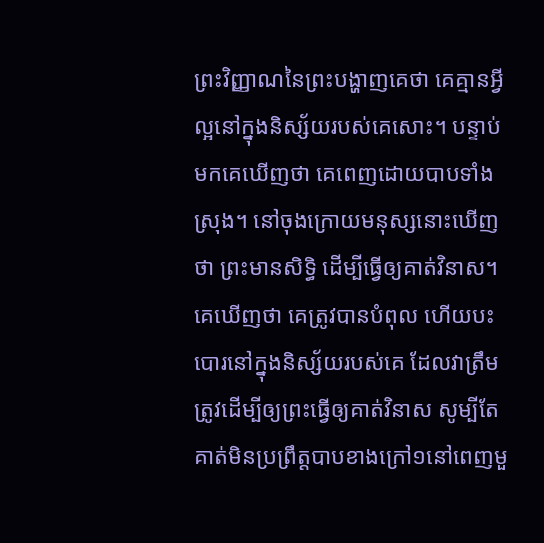ព្រះវិញ្ញាណនៃព្រះបង្ហាញគេថា គេគ្មានអ្វីល្អនៅក្នុងនិស្ស័យរបស់គេសោះ។ បន្ទាប់មកគេឃើញថា គេពេញដោយបាបទាំងស្រុង។ នៅចុងក្រោយមនុស្សនោះឃើញថា ព្រះមានសិទ្ធិ ដើម្បីធ្វើឲ្យគាត់វិនាស។ គេឃើញថា គេត្រូវបានបំពុល ហើយបះបោរនៅក្នុងនិស្ស័យរបស់គេ ដែលវាត្រឹម ត្រូវដើម្បីឲ្យព្រះធ្វើឲ្យគាត់វិនាស សូម្បីតែគាត់មិនប្រព្រឹត្ដបាបខាងក្រៅ១នៅពេញមួ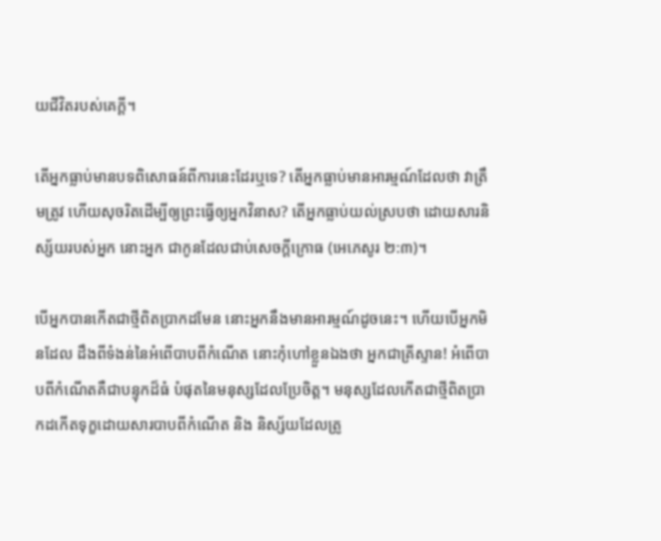យជីវិតរបស់គេក្ដី។

តើអ្នកធ្លាប់មានបទពិសោធន៍ពីការនេះដែរឬទេ? តើអ្នកធ្លាប់មានអារម្មណ៍ដែលថា វាត្រឹមត្រូវ ហើយសុចរិតដើម្បីឲ្យព្រះធ្វើឲ្យអ្នកវិនាស? តើអ្នកធ្លាប់យល់ស្របថា ដោយសារនិស្ស័យរបស់អ្នក នោះអ្នក ជាកូនដែលជាប់សេចក្ដីក្រោធ (អេភេសូរ ២:៣)។

បើអ្នកបានកើតជាថ្មីពិតប្រាកដមែន នោះអ្នកនឹងមានអារម្មណ៍ដូចនេះ។ ហើយបើអ្នកមិនដែល ដឹងពីទំងន់នៃអំពើបាបពីកំណើត នោះកុំហៅខ្លួនឯងថា អ្នកជាគ្រីស្ទាន! អំពើបាបពីកំណើតគឺជាបន្ទុកដ៏ធំ បំផុតនៃមនុស្សដែលប្រែចិត្ដ។ មនុស្សដែលកើតជាថ្មីពិតប្រាកដកើតទុក្ខដោយសារបាបពីកំណើត និង និស្ស័យដែលត្រូ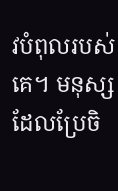វបំពុលរបស់គេ។ មនុស្សដែលប្រែចិ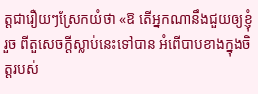ត្ដជារឿយៗស្រែកយំថា «ឱ តើអ្នកណានឹងជួយឲ្យខ្ញុំរួច ពីតួសេចក្ដីស្លាប់នេះទៅបាន អំពើបាបខាងក្នុងចិត្ដរបស់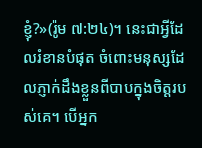ខ្ញុំ?»(រ៉ូម ៧:២៤)។ នេះជាអ្វីដែលរំខានបំផុត ចំពោះមនុស្សដែលភ្ញាក់ដឹងខ្លួនពីបាបក្នុងចិត្ដរបស់គេ។ បើអ្នក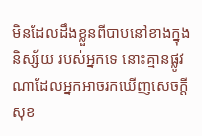មិនដែលដឹងខ្លួនពីបាបនៅខាងក្នុងនិស្ស័យ របស់អ្នកទេ នោះគ្មានផ្លូវណាដែលអ្នកអាចរកឃើញសេចក្ដីសុខ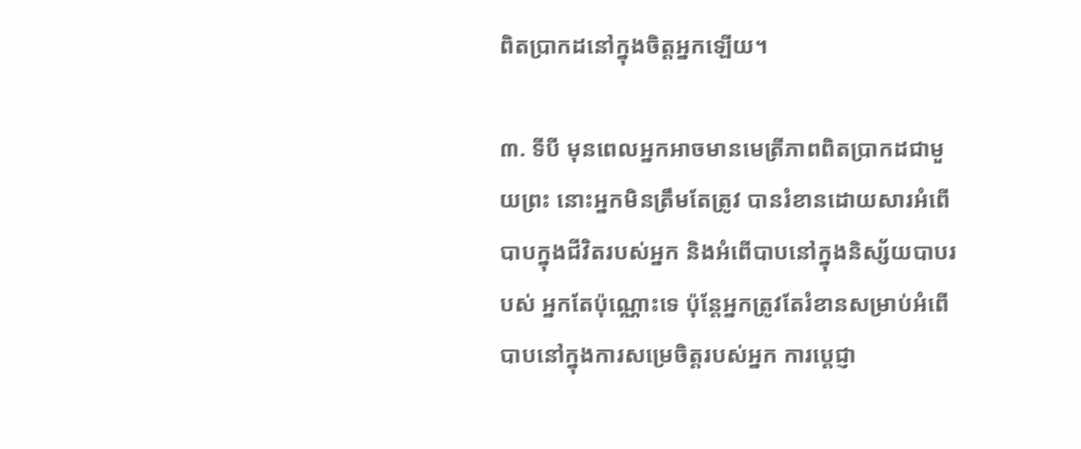ពិតប្រាកដនៅក្នុងចិត្ដអ្នកឡើយ។

៣. ទីបី មុនពេលអ្នកអាចមានមេត្រីភាពពិតប្រាកដជាមួយព្រះ នោះអ្នកមិនត្រឹមតែត្រូវ បានរំខានដោយសារអំពើបាបក្នុងជីវិតរបស់អ្នក និងអំពើបាបនៅក្នុងនិស្ស័យបាបរបស់ អ្នកតែប៉ុណ្ណោះទេ ប៉ុន្ដែអ្នកត្រូវតែរំខានសម្រាប់អំពើបាបនៅក្នុងការសម្រេចិត្ដរបស់អ្នក ការប្ដេជ្ញា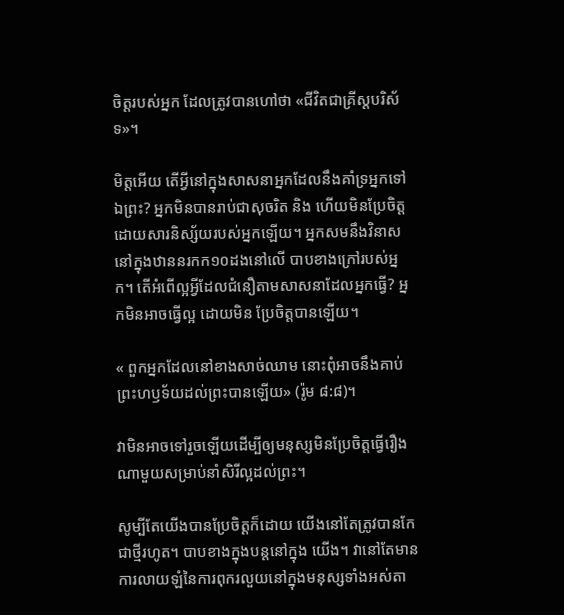ចិត្ដរបស់អ្នក ដែលត្រូវបានហៅថា «ជីវិតជាគ្រីស្ដបរិស័ទ»។

មិត្ដអើយ តើអ្វីនៅក្នុងសាសនាអ្នកដែលនឹងគាំទ្រអ្នកទៅឯព្រះ? អ្នកមិនបានរាប់ជាសុចរិត និង ហើយមិនប្រែចិត្ដដោយសារនិស្ស័យរបស់អ្នកឡើយ។ អ្នកសមនឹងវិនាសនៅក្នុងឋាននរកក១០ដងនៅលើ បាបខាងក្រៅរបស់អ្នក។ តើអំពើល្អអ្វីដែលជំនឿតាមសាសនាដែលអ្នកធ្វើ? អ្នកមិនអាចធ្វើល្អ ដោយមិន ប្រែចិត្ដបានឡើយ។

« ពួកអ្នកដែលនៅខាងសាច់ឈាម នោះពុំអាចនឹងគាប់ព្រះហឫទ័យដល់ព្រះបានឡើយ» (រ៉ូម ៨:៨)។

វាមិនអាចទៅរួចឡើយដើម្បីឲ្យមនុស្សមិនប្រែចិត្ដធ្វើរឿងណាមួយសម្រាប់នាំសិរីល្អដល់ព្រះ។

សូម្បីតែយើងបានប្រែចិត្ដក៏ដោយ យើងនៅតែត្រូវបានកែជាថ្មីរហូត។ បាបខាងក្នុងបន្ដនៅក្នុង យើង។ វានៅតែមានការលាយឡំនៃការពុករលួយនៅក្នុងមនុស្សទាំងអស់តា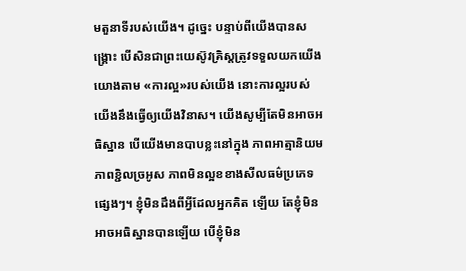មតួនាទីរបស់យើង។ ដូច្នេះ បន្ទាប់ពីយើងបានសង្រ្គោះ បើសិនជាព្រះយេស៊ូវគ្រិស្ដត្រូវទទួលយកយើងយោងតាម «ការល្អ»របស់យើង នោះការល្អរបស់យើងនឹងធ្វើឲ្យយើងវិនាស។ យើងសូម្បីតែមិនអាចអធិស្ឋាន បើយើងមានបាបខ្លះនៅក្នុង ភាពអាត្មានិយម ភាពខ្ជិលច្រអូស ភាពមិនល្អខខាងសីលធម៌ប្រភេទផ្សេងៗ។ ខ្ញុំមិនដឹងពីអ្វីដែលអ្នកគិត ឡើយ តែខ្ញុំមិនអាចអធិស្ឋានបានឡើយ បើខ្ញុំមិន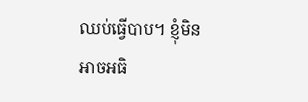ឈប់ធ្វើបាប។ ខ្ញុំមិនអាចអធិ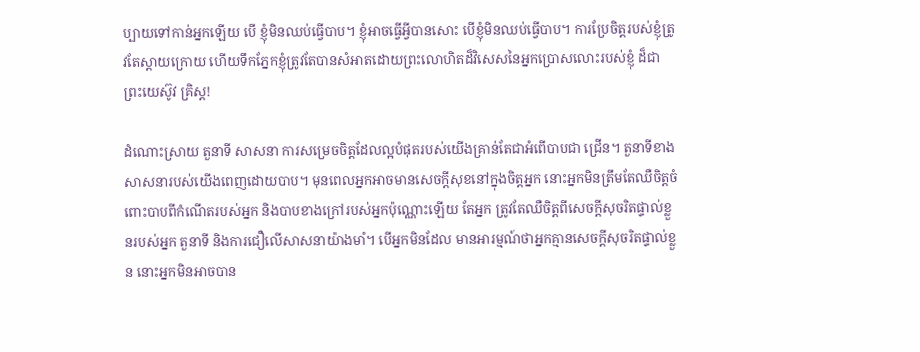ប្បាយទៅកាន់អ្នកឡើយ បើ ខ្ញុំមិនឈប់ធ្វើបាប។ ខ្ញុំអាចធ្វើអ្វីបានសោះ បើខ្ញុំមិនឈប់ធ្វើបាប។ ការប្រែចិត្ដរបស់ខ្ញុំត្រូវតែស្ដាយក្រោយ ហើយទឹកភ្នែកខ្ញុំត្រូវតែបានសំអាតដោយព្រះលោហិតដ៏វិសេសនៃអ្នកប្រោសលោះរបស់ខ្ញុំ ដ៏ជាព្រះយេស៊ូវ គ្រិស្ដ!

ដំណោះស្រាយ តួនាទី សាសនា ការសម្រេចចិត្ដដែលល្អបំផុតរបស់យើងគ្រាន់តែជាអំពើបាបជា ជ្រើន។ តួនាទីខាងសាសនារបស់យើងពេញដោយបាប។ មុនពេលអ្នកអាចមានសេចក្ដីសុខនៅក្នុងចិត្ដអ្នក នោះអ្នកមិនត្រឹមតែឈឺចិត្ដចំពោះបាបពីកំណើតរបស់អ្នក និងបាបខាងក្រៅរបស់អ្នកប៉ុណ្ណោះឡើយ តែអ្នក ត្រូវតែឈឺចិត្ដពីសេចក្ដីសុចរិតផ្ទាល់ខ្លួនរបស់អ្នក តួនាទី និងការជឿលើសាសនាយ៉ាងមាំ។ បើអ្នកមិនដែល មានអារម្មណ៍ថាអ្នកគ្មានសេចក្ដីសុចរិតផ្ទាល់ខ្លួន នោះអ្នកមិនអាចបាន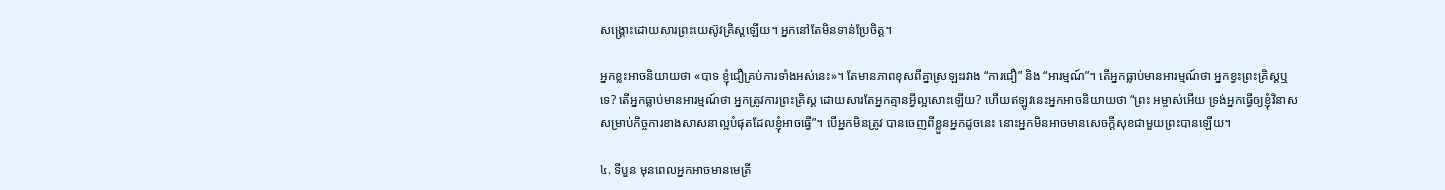សង្រ្គោះដោយសារព្រះយេស៊ូវគ្រិស្ដឡើយ។ អ្នកនៅតែមិនទាន់ប្រែចិត្ដ។

អ្នកខ្លះអាចនិយាយថា «បាទ ខ្ញុំជឿគ្រប់ការទាំងអស់នេះ»។ តែមានភាពខុសពីគ្នាស្រឡះរវាង “ការជឿ” និង “អារម្មណ៍”។ តើអ្នកធ្លាប់មានអារម្មណ៍ថា អ្នកខ្វះព្រះគ្រិស្ដឬទេ? តើអ្នកធ្លាប់មានអារម្មណ៍ថា អ្នកត្រូវការព្រះគ្រិស្ដ ដោយសារតែអ្នកគ្មានអ្វីល្អសោះឡើយ? ហើយឥឡូវនេះអ្នកអាចនិយាយថា “ព្រះ អម្ចាស់អើយ ទ្រង់អ្នកធ្វើឲ្យខ្ញុំវិនាសសម្រាប់កិច្ចការខាងសាសនាល្អបំផុតដែលខ្ញុំអាចធ្វើ”។ បើអ្នកមិនត្រូវ បានចេញពីខ្លួនអ្នកដូចនេះ នោះអ្នកមិនអាចមានសេចក្ដីសុខជាមួយព្រះបានឡើយ។

៤. ទីបួន មុនពេលអ្នកអាចមានមេត្រី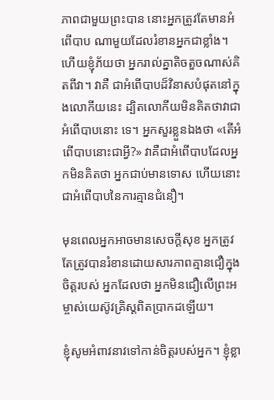ភាពជាមួយព្រះបាន នោះអ្នកត្រូវតែមានអំពើបាប ណាមួយដែលរំខានអ្នកជាខ្លាំង។ ហើយខ្ញុំភ័យថា អ្នករាល់គ្នាតិចតួចណាស់គិតពីវា។ វាគឺ ជាអំពើបាបដ៏វិនាសបំផុតនៅក្នុងលោកីយនេះ ដ្បិតលោកីយមិនគិតថាវាជាអំពើបាបនោះ ទេ។ អ្នកសួរខ្លួនឯងថា «តើអំពើបាបនោះជាអ្វី?» វាគឺជាអំពើបាបដែលអ្នកមិនគិតថា អ្នកជាប់មានទោស ហើយនោះជាអំពើបាបនៃការគ្មានជំនឿ។

មុនពេលអ្នកអាចមានសេចក្ដីសុខ អ្នកត្រូវតែត្រូវបានរំខានដោយសារភាពគ្មានជឿក្នុងចិត្ដរបស់ អ្នកដែលថា អ្នកមិនជឿលើព្រះអម្ចាស់យេស៊ូវគ្រិស្ដពិតប្រាកដឡើយ។

ខ្ញុំសូមអំពាវនាវទៅកាន់ចិត្ដរបស់អ្នក។ ខ្ញុំខ្លា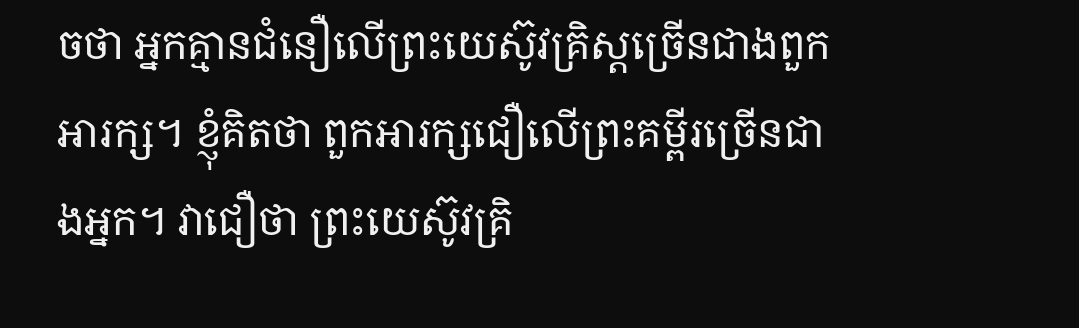ចថា អ្នកគ្មានជំនឿលើព្រះយេស៊ូវគ្រិស្ដច្រើនជាងពួក អារក្ស។ ខ្ញុំគិតថា ពួកអារក្សជឿលើព្រះគម្ពីរច្រើនជាងអ្នក។ វាជឿថា ព្រះយេស៊ូវគ្រិ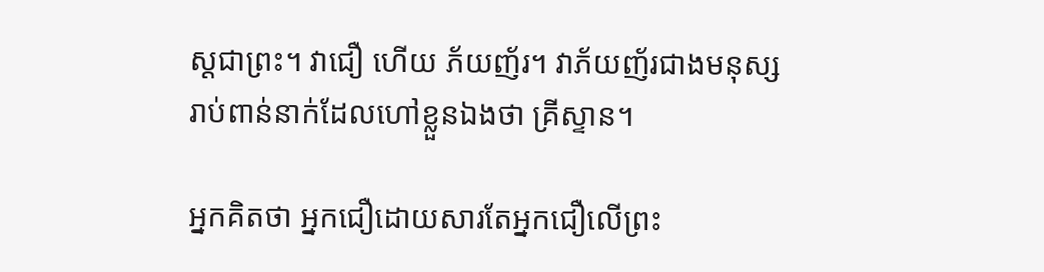ស្ដជាព្រះ។ វាជឿ ហើយ ភ័យញ័រ។ វាភ័យញ័រជាងមនុស្សរាប់ពាន់នាក់ដែលហៅខ្លួនឯងថា គ្រីស្ទាន។

អ្នកគិតថា អ្នកជឿដោយសារតែអ្នកជឿលើព្រះ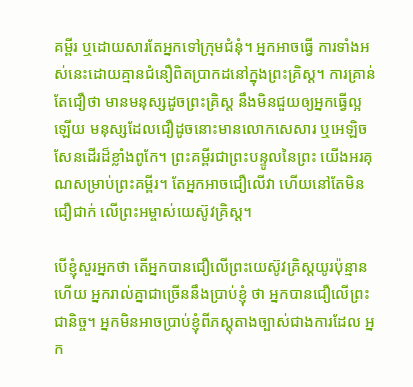គម្ពីរ ឬដោយសារតែអ្នកទៅក្រុមជំនុំ។ អ្នកអាចធ្វើ ការទាំងអស់នេះដោយគ្មានជំនឿពិតប្រាកដនៅក្នុងព្រះគ្រិស្ដ។ ការគ្រាន់តែជឿថា មានមនុស្សដូចព្រះគ្រិស្ដ នឹងមិនជួយឲ្យអ្នកធ្វើល្អឡើយ មនុស្សដែលជឿដូចនោះមានលោកសេសារ ឬអេឡិចសែនដើរដ៏ខ្លាំងពូកែ។ ព្រះគម្ពីរជាព្រះបន្ទូលនៃព្រះ យើងអរគុណសម្រាប់ព្រះគម្ពីរ។ តែអ្នកអាចជឿលើវា ហើយនៅតែមិនជឿជាក់ លើព្រះអម្ចាស់យេស៊ូវគ្រិស្ដ។

បើខ្ញុំសួរអ្នកថា តើអ្នកបានជឿលើព្រះយេស៊ូវគ្រិស្ដយូរប៉ុន្មានហើយ អ្នករាល់គ្នាជាច្រើននឹងប្រាប់ខ្ញុំ ថា អ្នកបានជឿលើព្រះជានិច្ច។ អ្នកមិនអាចប្រាប់ខ្ញុំពីភស្ដុតាងច្បាស់ជាងការដែល អ្នក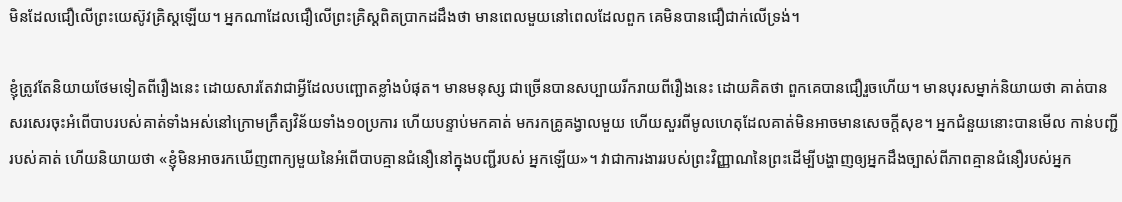មិនដែលជឿលើព្រះយេស៊ូវគ្រិស្ដឡើយ។ អ្នកណាដែលជឿលើព្រះគ្រិស្ដពិតប្រាកដដឹងថា មានពេលមួយនៅពេលដែលពួក គេមិនបានជឿជាក់លើទ្រង់។

ខ្ញុំត្រូវតែនិយាយថែមទៀតពីរឿងនេះ ដោយសារតែវាជាអ្វីដែលបញ្ឆោតខ្លាំងបំផុត។ មានមនុស្ស ជាច្រើនបានសប្បាយរីករាយពីរឿងនេះ ដោយគិតថា ពួកគេបានជឿរួចហើយ។ មានបុរសម្នាក់និយាយថា គាត់បានសរសេរចុះអំពើបាបរបស់គាត់ទាំងអស់នៅក្រោមក្រឹត្យវិន័យទាំង១០ប្រការ ហើយបន្ទាប់មកគាត់ មករកគ្រូគង្វាលមួយ ហើយសួរពីមូលហេតុដែលគាត់មិនអាចមានសេចក្ដីសុខ។ អ្នកជំនួយនោះបានមើល កាន់បញ្ជីរបស់គាត់ ហើយនិយាយថា «ខ្ញុំមិនអាចរកឃើញពាក្យមួយនៃអំពើបាបគ្មានជំនឿនៅក្នុងបញ្ជីរបស់ អ្នកឡើយ»។ វាជាការងាររបស់ព្រះវិញ្ញាណនៃព្រះដើម្បីបង្ហាញឲ្យអ្នកដឹងច្បាស់ពីភាពគ្មានជំនឿរបស់អ្នក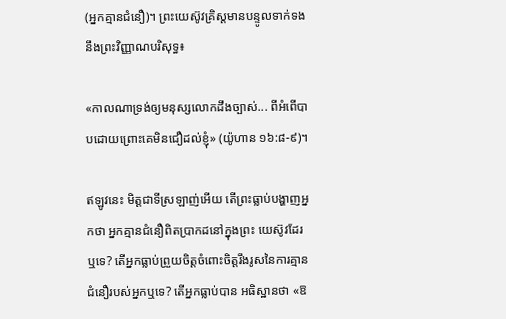(អ្នកគ្មានជំនឿ)។ ព្រះយេស៊ូវគ្រិស្ដមានបន្ទូលទាក់ទងនឹងព្រះវិញ្ញាណបរិសុទ្ធ៖

«កាលណាទ្រង់ឲ្យមនុស្សលោកដឹងច្បាស់... ពីអំពើបាបដោយព្រោះគេមិនជឿដល់ខ្ញុំ» (យ៉ូហាន ១៦:៨-៩)។

ឥឡូវនេះ មិត្ដជាទីស្រឡាញ់អើយ តើព្រះធ្លាប់បង្ហាញអ្នកថា អ្នកគ្មានជំនឿពិតប្រាកដនៅក្នុងព្រះ យេស៊ូវដែរឬទេ? តើអ្នកធ្លាប់ព្រួយចិត្ដចំពោះចិត្ដរឹងរូសនៃការគ្មានជំនឿរបស់អ្នកឬទេ? តើអ្នកធ្លាប់បាន អធិស្ឋានថា «ឱ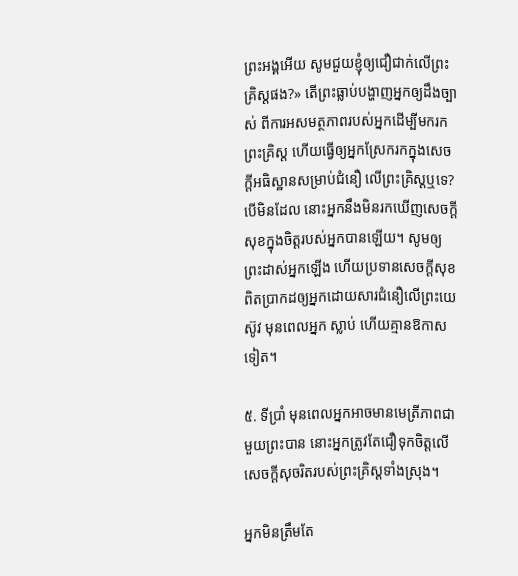ព្រះអង្គអើយ សូមជួយខ្ញុំឲ្យជឿជាក់លើព្រះគ្រិស្ដផង?» តើព្រះធ្លាប់បង្ហាញអ្នកឲ្យដឹងច្បាស់ ពីការអសមត្ថភាពរបស់អ្នកដើម្បីមករកព្រះគ្រិស្ដ ហើយធ្វើឲ្យអ្នកស្រែករកក្នុងសេចក្ដីអធិស្ឋានសម្រាប់ជំនឿ លើព្រះគ្រិស្ដឬទេ? បើមិនដែល នោះអ្នកនឹងមិនរកឃើញសេចក្ដីសុខក្នុងចិត្ដរបស់អ្នកបានឡើយ។ សូមឲ្យ ព្រះដាស់អ្នកឡើង ហើយប្រទានសេចក្ដីសុខពិតប្រាកដឲ្យអ្នកដោយសារជំនឿលើព្រះយេស៊ូវ មុនពេលអ្នក ស្លាប់ ហើយគ្មានឱកាសទៀត។

៥. ទីប្រាំ មុនពេលអ្នកអាចមានមេត្រីភាពជាមួយព្រះបាន នោះអ្នកត្រូវតែជឿទុកចិត្ដលើ សេចក្ដីសុចរិតរបស់ព្រះគ្រិស្ដទាំងស្រុង។

អ្នកមិនត្រឹមតែ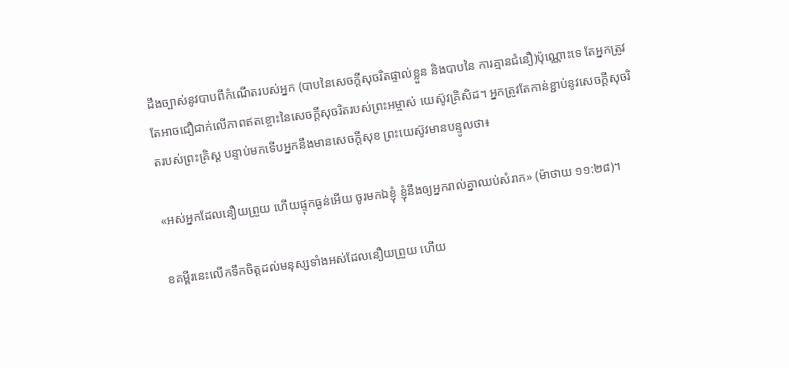ដឹងច្បាស់នូវបាបពីកំណើតរបស់អ្នក (បាបនៃសេចក្ដីសុចរិតផ្ទាល់ខ្លួន និងបាបនៃ ការគ្មានជំនឿ)ប៉ុណ្ណោះទេ តែអ្នកត្រូវតែអាចជឿជាក់លើភាពឥតខ្ចោះនៃសេចក្ដីសុចរិតរបស់ព្រះអម្ចាស់ យេស៊ូវគ្រិសិដ។ អ្នកត្រូវតែកាន់ខ្ជាប់នូវសេចក្ដីសុចរិតរបស់ព្រះគ្រិស្ដ បន្ទាប់មកទើបអ្នកនឹងមានសេចក្ដីសុខ ព្រះយេស៊ូវមានបន្ទូលថា៖

«អស់អ្នកដែលនឿយព្រួយ ហើយផ្ទុកធ្ងន់អើយ ចូរមកឯខ្ញុំ ខ្ញុំនឹងឲ្យអ្នករាល់គ្នាឈប់សំរាក» (ម៉ាថាយ ១១:២៨)។

ខគម្ពីរនេះលើកទឹកចិត្ដដល់មនុស្សទាំងអស់ដែលនឿយព្រួយ ហើយ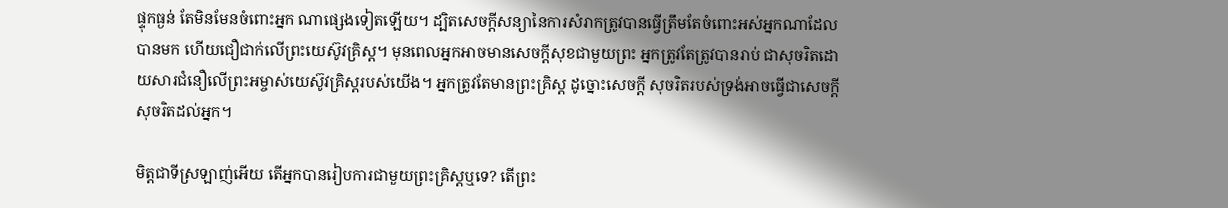ផ្ទុកធ្ងន់ តែមិនមែនចំពោះអ្នក ណាផ្សេងទៀតឡើយ។ ដ្បិតសេចក្ដីសន្យានៃការសំរាកត្រូវបានធ្វើត្រឹមតែចំពោះអស់អ្នកណាដែលបានមក ហើយជឿជាក់លើព្រះយេស៊ូវគ្រិស្ដ។ មុនពេលអ្នកអាចមានសេចក្ដីសុខជាមួយព្រះ អ្នកត្រូវតែត្រូវបានរាប់ ជាសុចរិតដោយសារជំនឿលើព្រះអម្ចាស់យេស៊ូវគ្រិស្ដរបស់យើង។ អ្នកត្រូវតែមានព្រះគ្រិស្ដ ដូច្នោះសេចក្ដី សុចរិតរបស់ទ្រង់អាចធ្វើជាសេចក្ដីសុចរិតដល់អ្នក។

មិត្ដជាទីស្រឡាញ់អើយ តើអ្នកបានរៀបការជាមួយព្រះគ្រិស្ដឬទេ? តើព្រះ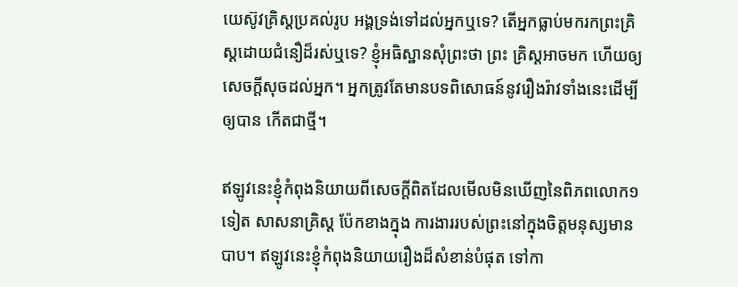យេស៊ូវគ្រិស្ដប្រគល់រូប អង្គទ្រង់ទៅដល់អ្នកឬទេ? តើអ្នកធ្លាប់មករកព្រះគ្រិស្ដដោយជំនឿដ៏រស់ឬទេ? ខ្ញុំអធិស្ឋានសុំព្រះថា ព្រះ គ្រិស្ដអាចមក ហើយឲ្យសេចក្ដីសុចដល់អ្នក។ អ្នកត្រូវតែមានបទពិសោធន៍នូវរឿងរ៉ាវទាំងនេះដើម្បីឲ្យបាន កើតជាថ្មី។

ឥឡូវនេះខ្ញុំកំពុងនិយាយពីសេចក្ដីពិតដែលមើលមិនឃើញនៃពិភពលោក១ទៀត សាសនាគ្រិស្ដ ប៉ែកខាងក្នុង ការងាររបស់ព្រះនៅក្នុងចិត្ដមនុស្សមានបាប។ ឥឡូវនេះខ្ញុំកំពុងនិយាយរឿងដ៏សំខាន់បំផុត ទៅកា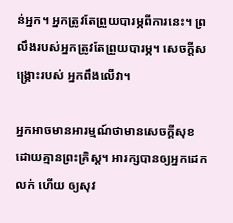ន់អ្នក។ អ្នកត្រូវតែព្រួយបារម្ភពីការនេះ។ ព្រលឹងរបស់អ្នកត្រូវតែព្រួយបារម្ភ។ សេចក្ដីសង្រ្គោះរបស់ អ្នកពឹងលើវា។

អ្នកអាចមានអារម្មណ៍ថាមានសេចក្ដីសុខ ដោយគ្មានព្រះគ្រិស្ដ។ អារក្សបានឲ្យអ្នកដេកលក់ ហើយ ឲ្យសុវ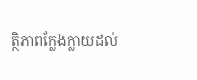ត្ថិភាពក្លែងក្លាយដល់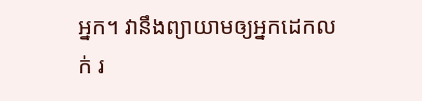អ្នក។ វានឹងព្យាយាមឲ្យអ្នកដេកលក់ រ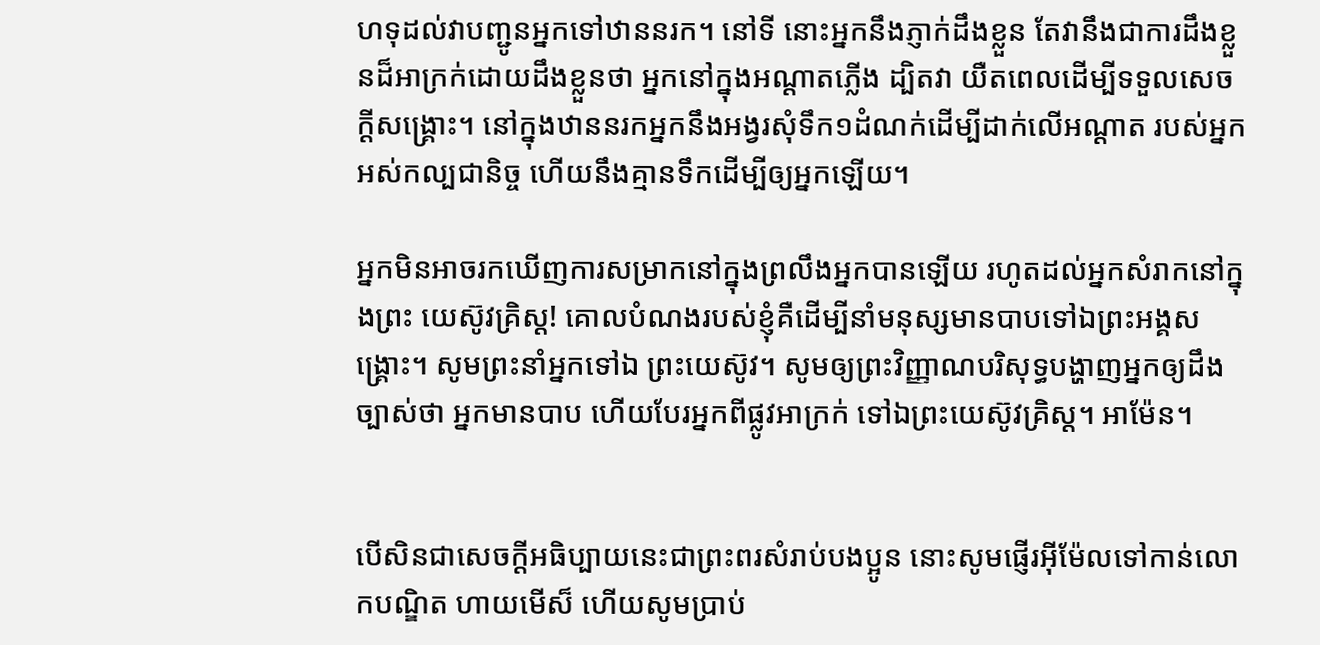ហទុដល់វាបញ្ជូនអ្នកទៅឋាននរក។ នៅទី នោះអ្នកនឹងភ្ញាក់ដឹងខ្លួន តែវានឹងជាការដឹងខ្លួនដ៏អាក្រក់ដោយដឹងខ្លួនថា អ្នកនៅក្នុងអណ្ដាតភ្លើង ដ្បិតវា យឺតពេលដើម្បីទទួលសេចក្ដីសង្រ្គោះ។ នៅក្នុងឋាននរកអ្នកនឹងអង្វរសុំទឹក១ដំណក់ដើម្បីដាក់លើអណ្ដាត របស់អ្នកអស់កល្បជានិច្ច ហើយនឹងគ្មានទឹកដើម្បីឲ្យអ្នកឡើយ។

អ្នកមិនអាចរកឃើញការសម្រាកនៅក្នុងព្រលឹងអ្នកបានឡើយ រហូតដល់អ្នកសំរាកនៅក្នុងព្រះ យេស៊ូវគ្រិស្ដ! គោលបំណងរបស់ខ្ញុំគឺដើម្បីនាំមនុស្សមានបាបទៅឯព្រះអង្គសង្រ្គោះ។ សូមព្រះនាំអ្នកទៅឯ ព្រះយេស៊ូវ។ សូមឲ្យព្រះវិញ្ញាណបរិសុទ្ធបង្ហាញអ្នកឲ្យដឹងច្បាស់ថា អ្នកមានបាប ហើយបែរអ្នកពីផ្លូវអាក្រក់ ទៅឯព្រះយេស៊ូវគ្រិស្ដ។ អាម៉ែន។


បើសិនជាសេចក្ដីអធិប្បាយនេះជាព្រះពរសំរាប់បងប្អូន នោះសូមផ្ញើរអ៊ីម៉ែលទៅកាន់លោកបណ្ឌិត ហាយមើស៏ ហើយសូមប្រាប់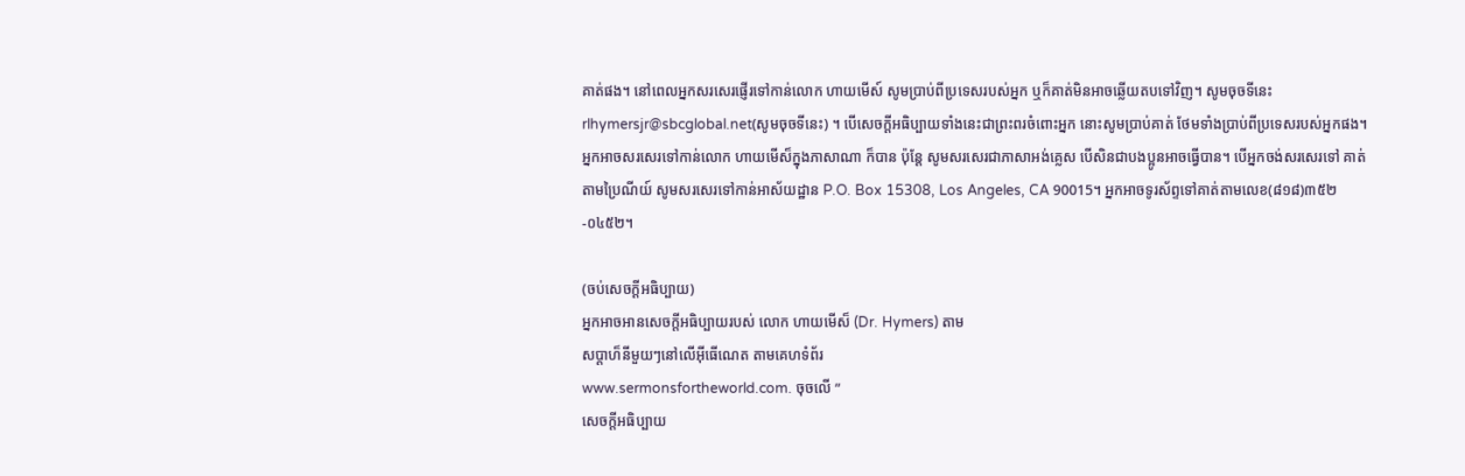គាត់ផង។ នៅពេលអ្នកសរសេរផ្ញើរទៅកាន់លោក ហាយមើស៍ សូមប្រាប់ពីប្រទេសរបស់អ្នក ឬក៏គាត់មិនអាចឆ្លើយតបទៅវិញ។ សូមចុចទីនេះ rlhymersjr@sbcglobal.net(សូមចុចទីនេះ) ។ បើសេចក្ដីអធិប្បាយទាំងនេះជាព្រះពរចំពោះអ្នក នោះសូមប្រាប់គាត់ ថែមទាំងប្រាប់ពីប្រទេសរបស់អ្នកផង។ អ្នកអាចសរសេរទៅកាន់លោក ហាយមើស៏ក្នុងភាសាណា ក៏បាន ប៉ុន្ដែ សូមសរសេរជាភាសាអង់គ្លេស បើសិនជាបងប្អូនអាចធ្វើបាន។ បើអ្នកចង់សរសេរទៅ គាត់តាមប្រៃណីយ៍ សូមសរសេរទៅកាន់អាស័យដ្ឋាន P.O. Box 15308, Los Angeles, CA 90015។ អ្នកអាចទូរស័ព្ទទៅគាត់តាមលេខ(៨១៨)៣៥២-០៤៥២។

(ចប់សេចក្ដីអធិប្បាយ)
អ្នកអាចអានសេចក្ដីអធិប្បាយរបស់ លោក ហាយមើស៏ (Dr. Hymers) តាម
សប្ដាហ៏នីមួយៗនៅលើអ៊ីធើណេត តាមគេហទំព័រ
www.sermonsfortheworld.com. ចុចលើ ”
សេចក្ដីអធិប្បាយ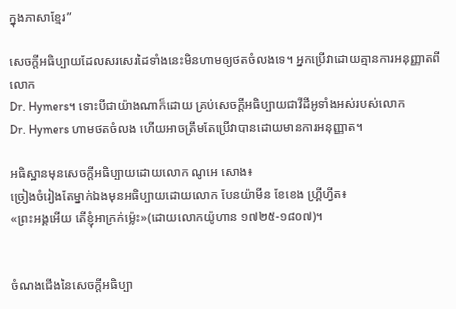ក្នុងភាសាខ្មែរ”

សេចក្ដីអធិប្បាយដែលសរសេរដៃទាំងនេះមិនហាមឲ្យថតចំលងទេ។ អ្នកប្រើវាដោយគ្មានការអនុញ្ញាតពីលោក
Dr. Hymers។ ទោះបីជាយ៉ាងណាក៏ដោយ គ្រប់សេចក្ដីអធិប្បាយជាវីដីអូទាំងអស់របស់លោក
Dr. Hymers ហាមថតចំលង ហើយអាចត្រឹមតែប្រើវាបានដោយមានការអនុញ្ញាត។

អធិស្ឋានមុនសេចក្ដីអធិប្បាយដោយលោក ណូអេ សោង៖
ច្រៀងចំរៀងតែម្នាក់ឯងមុនអធិប្បាយដោយលោក បែនយ៉ាមីន ខែខេង ហ្គ្រីហ្វីត៖
«ព្រះអង្គអើយ តើខ្ញុំអាក្រក់ម្ល៉េះ»(ដោយលោកយ៉ូហាន ១៧២៥-១៨០៧)។


ចំណងជើងនៃសេចក្ដីអធិប្បា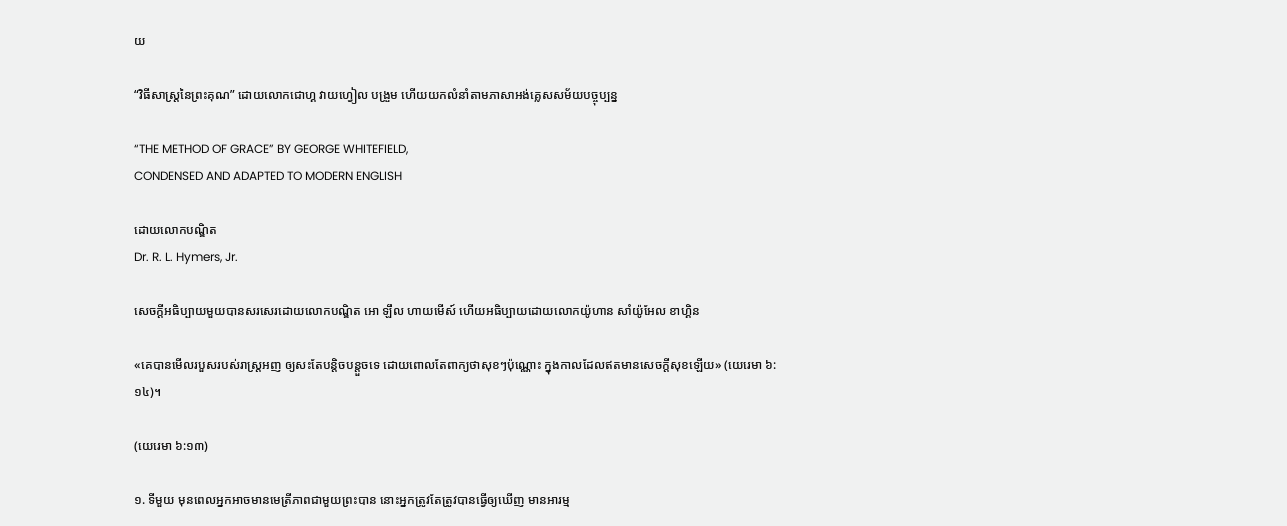យ

“វិធីសាស្រ្ដនៃព្រះគុណ” ដោយលោកជោហ្គ វាយហ្វៀល បង្រួម ហើយយកលំនាំតាមភាសាអង់គ្លេសសម័យបច្ចុប្បន្ន

“THE METHOD OF GRACE” BY GEORGE WHITEFIELD,
CONDENSED AND ADAPTED TO MODERN ENGLISH

ដោយលោកបណ្ឌិត
Dr. R. L. Hymers, Jr.

សេចក្ដីអធិប្បាយមួយបានសរសេរដោយលោកបណ្ឌិត អោ ឡឹល ហាយមើស៍ ហើយអធិប្បាយដោយលោកយ៉ូហាន សាំយ៉ូអែល ខាហ្គិន

«គេបានមើលរបួសរបស់រាស្ត្រអញ ឲ្យសះតែបន្តិចបន្តួចទេ ដោយពោលតែពាក្យថាសុខៗប៉ុណ្ណោះ ក្នុងកាលដែលឥតមានសេចក្តីសុខឡើយ» (យេរេមា ៦:១៤)។

(យេរេមា ៦:១៣)

១. ទីមួយ មុនពេលអ្នកអាចមានមេត្រីភាពជាមួយព្រះបាន នោះអ្នកត្រូវតែត្រូវបានធ្វើឲ្យឃើញ មានអារម្ម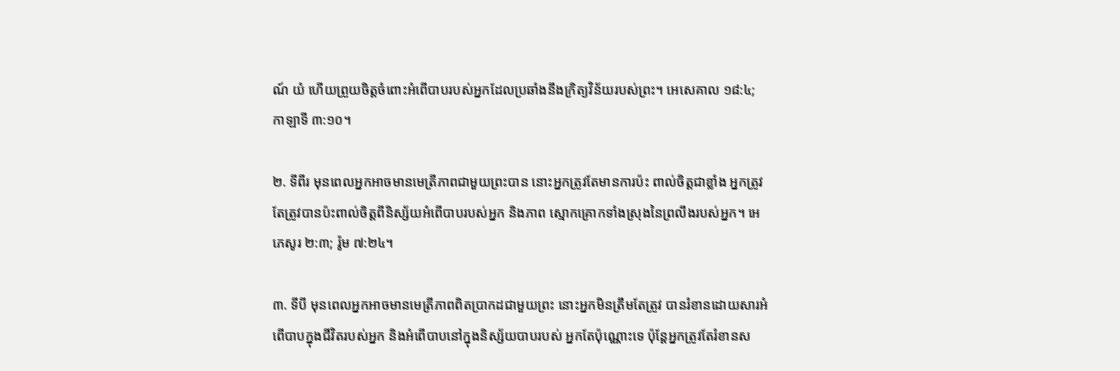ណ៍ យំ ហើយព្រួយចិត្ដចំពោះអំពើបាបរបស់អ្នកដែលប្រឆាំងនឹងក្រិត្យវិន័យរបស់ព្រះ។ អេសេគាល ១៨:៤; កាឡាទី ៣:១០។

២. ទីពីរ មុនពេលអ្នកអាចមានមេត្រីភាពជាមួយព្រះបាន នោះអ្នកត្រូវតែមានការប៉ះ ពាល់ចិត្ដជាខ្លាំង អ្នកត្រូវតែត្រូវបានប៉ះពាល់ចិត្ដពីនិស្ស័យអំពើបាបរបស់អ្នក និងភាព ស្មោកគ្រោកទាំងស្រុងនៃព្រលឹងរបស់អ្នក។ អេភេសូរ ២:៣; រ៉ូម ៧:២៤។

៣. ទីបី មុនពេលអ្នកអាចមានមេត្រីភាពពិតប្រាកដជាមួយព្រះ នោះអ្នកមិនត្រឹមតែត្រូវ បានរំខានដោយសារអំពើបាបក្នុងជីវិតរបស់អ្នក និងអំពើបាបនៅក្នុងនិស្ស័យបាបរបស់ អ្នកតែប៉ុណ្ណោះទេ ប៉ុន្ដែអ្នកត្រូវតែរំខានស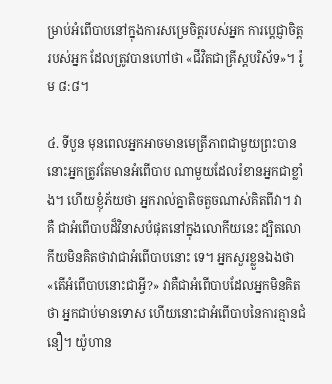ម្រាប់អំពើបាបនៅក្នុងការសម្រេចិត្ដរបស់អ្នក ការប្ដេជ្ញាចិត្ដរបស់អ្នក ដែលត្រូវបានហៅថា «ជីវិតជាគ្រីស្ដបរិស័ទ»។ រ៉ូម ៨:៨។

៤. ទីបួន មុនពេលអ្នកអាចមានមេត្រីភាពជាមួយព្រះបាន នោះអ្នកត្រូវតែមានអំពើបាប ណាមួយដែលរំខានអ្នកជាខ្លាំង។ ហើយខ្ញុំភ័យថា អ្នករាល់គ្នាតិចតួចណាស់គិតពីវា។ វាគឺ ជាអំពើបាបដ៏វិនាសបំផុតនៅក្នុងលោកីយនេះ ដ្បិតលោកីយមិនគិតថាវាជាអំពើបាបនោះ ទេ។ អ្នកសួរខ្លួនឯងថា «តើអំពើបាបនោះជាអ្វី?» វាគឺជាអំពើបាបដែលអ្នកមិនគិតថា អ្នកជាប់មានទោស ហើយនោះជាអំពើបាបនៃការគ្មានជំនឿ។ យ៉ូហាន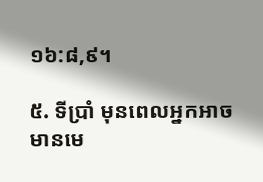១៦:៨,៩។

៥. ទីប្រាំ មុនពេលអ្នកអាចមានមេ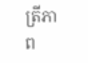ត្រីភាព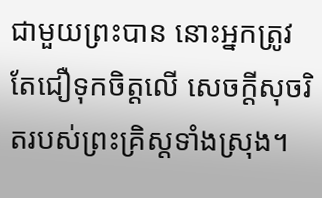ជាមួយព្រះបាន នោះអ្នកត្រូវតែជឿទុកចិត្ដលើ សេចក្ដីសុចរិតរបស់ព្រះគ្រិស្ដទាំងស្រុង។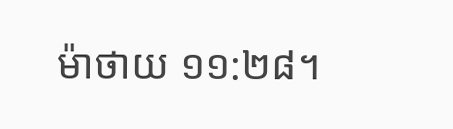ម៉ាថាយ ១១:២៨។